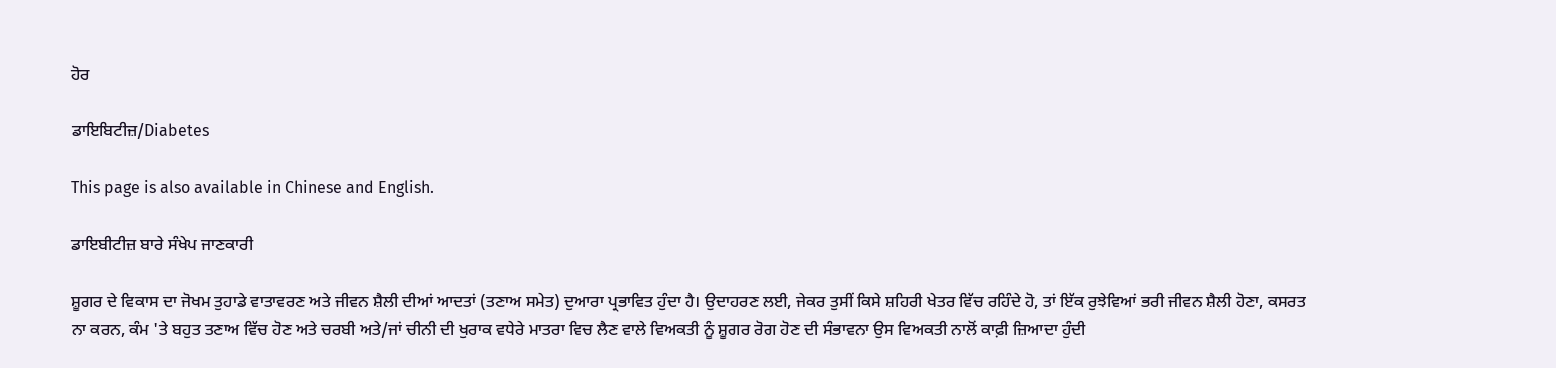ਹੋਰ

ਡਾਇਬਿਟੀਜ਼/Diabetes

This page is also available in Chinese and English.

ਡਾਇਬੀਟੀਜ਼ ਬਾਰੇ ਸੰਖੇਪ ਜਾਣਕਾਰੀ

ਸ਼ੂਗਰ ਦੇ ਵਿਕਾਸ ਦਾ ਜੋਖਮ ਤੁਹਾਡੇ ਵਾਤਾਵਰਣ ਅਤੇ ਜੀਵਨ ਸ਼ੈਲੀ ਦੀਆਂ ਆਦਤਾਂ (ਤਣਾਅ ਸਮੇਤ) ਦੁਆਰਾ ਪ੍ਰਭਾਵਿਤ ਹੁੰਦਾ ਹੈ। ਉਦਾਹਰਣ ਲਈ, ਜੇਕਰ ਤੁਸੀਂ ਕਿਸੇ ਸ਼ਹਿਰੀ ਖੇਤਰ ਵਿੱਚ ਰਹਿੰਦੇ ਹੋ, ਤਾਂ ਇੱਕ ਰੁਝੇਵਿਆਂ ਭਰੀ ਜੀਵਨ ਸ਼ੈਲੀ ਹੋਣਾ, ਕਸਰਤ ਨਾ ਕਰਨ, ਕੰਮ 'ਤੇ ਬਹੁਤ ਤਣਾਅ ਵਿੱਚ ਹੋਣ ਅਤੇ ਚਰਬੀ ਅਤੇ/ਜਾਂ ਚੀਨੀ ਦੀ ਖੁਰਾਕ ਵਧੇਰੇ ਮਾਤਰਾ ਵਿਚ ਲੈਣ ਵਾਲੇ ਵਿਅਕਤੀ ਨੂੰ ਸ਼ੂਗਰ ਰੋਗ ਹੋਣ ਦੀ ਸੰਭਾਵਨਾ ਉਸ ਵਿਅਕਤੀ ਨਾਲੋਂ ਕਾਫ਼ੀ ਜ਼ਿਆਦਾ ਹੁੰਦੀ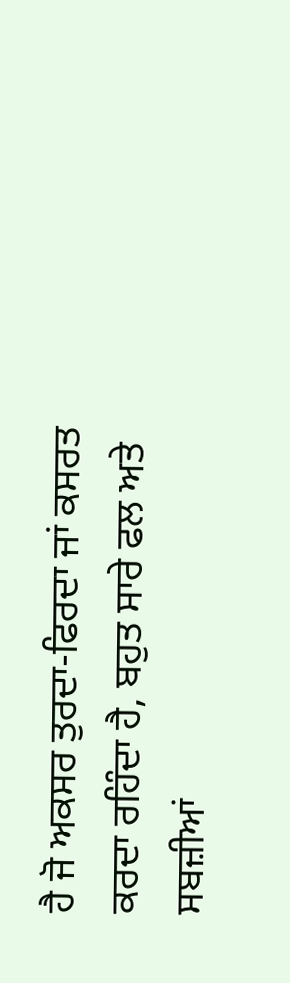ਹੈ ਜੋ ਅਕਸਰ ਤੁਰਦਾ-ਫਿਰਦਾ ਜਾਂ ਕਸਰਤ ਕਰਦਾ ਰਹਿੰਦਾ ਹੈ, ਬਹੁਤ ਸਾਰੇ ਫਲ ਅਤੇ ਸਬਜ਼ੀਆਂ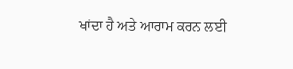ਖਾਂਦਾ ਹੈ ਅਤੇ ਆਰਾਮ ਕਰਨ ਲਈ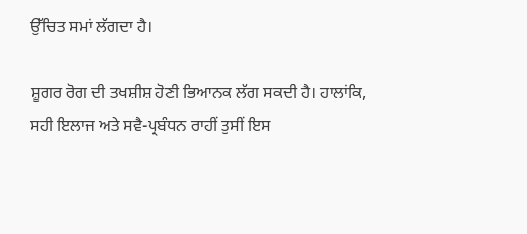ਉੱਚਿਤ ਸਮਾਂ ਲੱਗਦਾ ਹੈ।

ਸ਼ੂਗਰ ਰੋਗ ਦੀ ਤਖਸ਼ੀਸ਼ ਹੋਣੀ ਭਿਆਨਕ ਲੱਗ ਸਕਦੀ ਹੈ। ਹਾਲਾਂਕਿ, ਸਹੀ ਇਲਾਜ ਅਤੇ ਸਵੈ-ਪ੍ਰਬੰਧਨ ਰਾਹੀਂ ਤੁਸੀਂ ਇਸ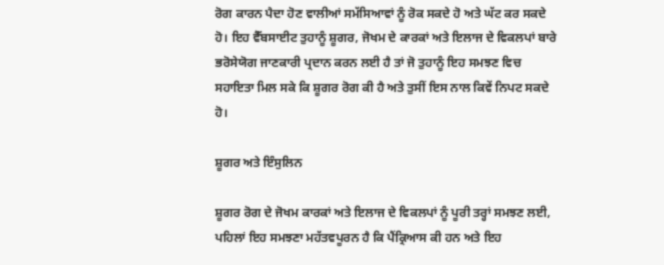ਰੋਗ ਕਾਰਨ ਪੈਦਾ ਹੋਣ ਵਾਲੀਆਂ ਸਮੱਸਿਆਵਾਂ ਨੂੰ ਰੋਕ ਸਕਦੇ ਹੋ ਅਤੇ ਘੱਟ ਕਰ ਸਕਦੇ ਹੋ। ਇਹ ਵੈੱਬਸਾਈਟ ਤੁਹਾਨੂੰ ਸ਼ੂਗਰ, ਜੋਖਮ ਦੇ ਕਾਰਕਾਂ ਅਤੇ ਇਲਾਜ ਦੇ ਵਿਕਲਪਾਂ ਬਾਰੇ ਭਰੋਸੇਯੋਗ ਜਾਣਕਾਰੀ ਪ੍ਰਦਾਨ ਕਰਨ ਲਈ ਹੈ ਤਾਂ ਜੋ ਤੁਹਾਨੂੰ ਇਹ ਸਮਝਣ ਵਿਚ ਸਹਾਇਤਾ ਮਿਲ ਸਕੇ ਕਿ ਸ਼ੂਗਰ ਰੋਗ ਕੀ ਹੈ ਅਤੇ ਤੁਸੀਂ ਇਸ ਨਾਲ ਕਿਵੇਂ ਨਿਪਟ ਸਕਦੇ ਹੋ।

ਸ਼ੂਗਰ ਅਤੇ ਇੰਸੁਲਿਨ

ਸ਼ੂਗਰ ਰੋਗ ਦੇ ਜੋਖਮ ਕਾਰਕਾਂ ਅਤੇ ਇਲਾਜ ਦੇ ਵਿਕਲਪਾਂ ਨੂੰ ਪੂਰੀ ਤਰ੍ਹਾਂ ਸਮਝਣ ਲਈ, ਪਹਿਲਾਂ ਇਹ ਸਮਝਣਾ ਮਹੱਤਵਪੂਰਨ ਹੈ ਕਿ ਪੈਂਕ੍ਰਿਆਸ ਕੀ ਹਨ ਅਤੇ ਇਹ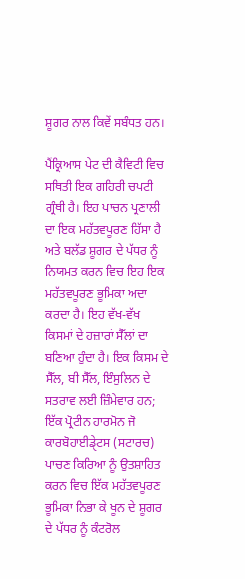ਸ਼ੂਗਰ ਨਾਲ ਕਿਵੇਂ ਸਬੰਧਤ ਹਨ।

ਪੈਂਕ੍ਰਿਆਸ ਪੇਟ ਦੀ ਕੈਵਿਟੀ ਵਿਚ ਸਥਿਤੀ ਇਕ ਗਹਿਰੀ ਚਪਟੀ ਗ੍ਰੰਥੀ ਹੈ। ਇਹ ਪਾਚਨ ਪ੍ਰਣਾਲੀ ਦਾ ਇਕ ਮਹੱਤਵਪੂਰਣ ਹਿੱਸਾ ਹੈ ਅਤੇ ਬਲੱਡ ਸ਼ੂਗਰ ਦੇ ਪੱਧਰ ਨੂੰ ਨਿਯਮਤ ਕਰਨ ਵਿਚ ਇਹ ਇਕ ਮਹੱਤਵਪੂਰਣ ਭੂਮਿਕਾ ਅਦਾ ਕਰਦਾ ਹੈ। ਇਹ ਵੱਖ-ਵੱਖ ਕਿਸਮਾਂ ਦੇ ਹਜ਼ਾਰਾਂ ਸੈੱਲਾਂ ਦਾ ਬਣਿਆ ਹੁੰਦਾ ਹੈ। ਇਕ ਕਿਸਮ ਦੇ ਸੈੱਲ, ਬੀ ਸੈੱਲ, ਇੰਸੁਲਿਨ ਦੇ ਸਤਰਾਵ ਲਈ ਜ਼ਿੰਮੇਵਾਰ ਹਨ; ਇੱਕ ਪ੍ਰੋਟੀਨ ਹਾਰਮੋਨ ਜੋ ਕਾਰਬੋਹਾਈਡੇੑਟਸ (ਸਟਾਰਚ) ਪਾਚਣ ਕਿਰਿਆ ਨੂੰ ਉਤਸ਼ਾਹਿਤ ਕਰਨ ਵਿਚ ਇੱਕ ਮਹੱਤਵਪੂਰਣ ਭੂਮਿਕਾ ਨਿਭਾ ਕੇ ਖੂਨ ਦੇ ਸ਼ੂਗਰ ਦੇ ਪੱਧਰ ਨੂੰ ਕੰਟਰੋਲ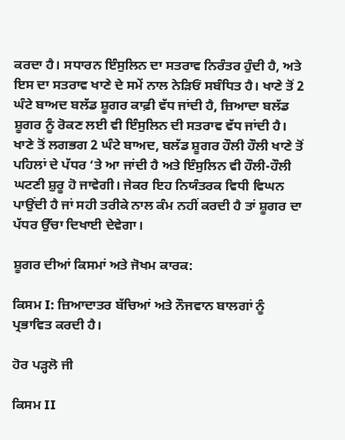ਕਰਦਾ ਹੈ। ਸਧਾਰਨ ਇੰਸੁਲਿਨ ਦਾ ਸਤਰਾਵ ਨਿਰੰਤਰ ਹੁੰਦੀ ਹੈ, ਅਤੇ ਇਸ ਦਾ ਸਤਰਾਵ ਖਾਣੇ ਦੇ ਸਮੇਂ ਨਾਲ ਨੇੜਿਓਂ ਸਬੰਧਿਤ ਹੈ। ਖਾਣੇ ਤੋਂ 2 ਘੰਟੇ ਬਾਅਦ ਬਲੱਡ ਸ਼ੂਗਰ ਕਾਫ਼ੀ ਵੱਧ ਜਾਂਦੀ ਹੈ, ਜ਼ਿਆਦਾ ਬਲੱਡ ਸ਼ੂਗਰ ਨੂੰ ਰੋਕਣ ਲਈ ਵੀ ਇੰਸੁਲਿਨ ਦੀ ਸਤਰਾਵ ਵੱਧ ਜਾਂਦੀ ਹੈ। ਖਾਣੇ ਤੋਂ ਲਗਭਗ 2 ਘੰਟੇ ਬਾਅਦ, ਬਲੱਡ ਸ਼ੂਗਰ ਹੌਲੀ ਹੌਲੀ ਖਾਣੇ ਤੋਂ ਪਹਿਲਾਂ ਦੇ ਪੱਧਰ ‘ਤੇ ਆ ਜਾਂਦੀ ਹੈ ਅਤੇ ਇੰਸੁਲਿਨ ਵੀ ਹੌਲੀ-ਹੌਲੀ ਘਟਣੀ ਸ਼ੁਰੂ ਹੋ ਜਾਵੇਗੀ। ਜੇਕਰ ਇਹ ਨਿਯੰਤਰਕ ਵਿਧੀ ਵਿਘਨ ਪਾਉਂਦੀ ਹੈ ਜਾਂ ਸਹੀ ਤਰੀਕੇ ਨਾਲ ਕੰਮ ਨਹੀਂ ਕਰਦੀ ਹੈ ਤਾਂ ਸ਼ੂਗਰ ਦਾ ਪੱਧਰ ਉੱਚਾ ਦਿਖਾਈ ਦੇਵੇਗਾ।

ਸ਼ੂਗਰ ਦੀਆਂ ਕਿਸਮਾਂ ਅਤੇ ਜੋਖਮ ਕਾਰਕ:

ਕਿਸਮ I: ਜ਼ਿਆਦਾਤਰ ਬੱਚਿਆਂ ਅਤੇ ਨੌਜਵਾਨ ਬਾਲਗਾਂ ਨੂੰ ਪ੍ਰਭਾਵਿਤ ਕਰਦੀ ਹੈ।

ਹੋਰ ਪੜ੍ਹਲੋ ਜੀ

ਕਿਸਮ II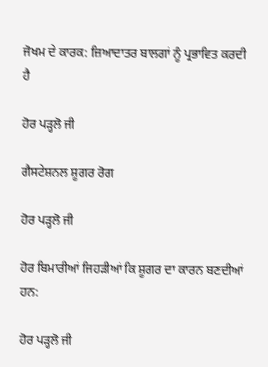ਜੋਖਮ ਦੇ ਕਾਰਕ: ਜ਼ਿਆਦਾਤਰ ਬਾਲਗਾਂ ਨੂੰ ਪ੍ਰਭਾਵਿਤ ਕਰਦੀ ਹੈ

ਹੋਰ ਪੜ੍ਹਲੋ ਜੀ

ਗੈਸਟੇਸ਼ਨਲ ਸ਼ੂਗਰ ਰੋਗ

ਹੋਰ ਪੜ੍ਹਲੋ ਜੀ

ਹੋਰ ਬਿਮਾਰੀਆਂ ਜਿਹੜੀਆਂ ਕਿ ਸ਼ੂਗਰ ਦਾ ਕਾਰਨ ਬਣਦੀਆਂ ਹਨ:

ਹੋਰ ਪੜ੍ਹਲੋ ਜੀ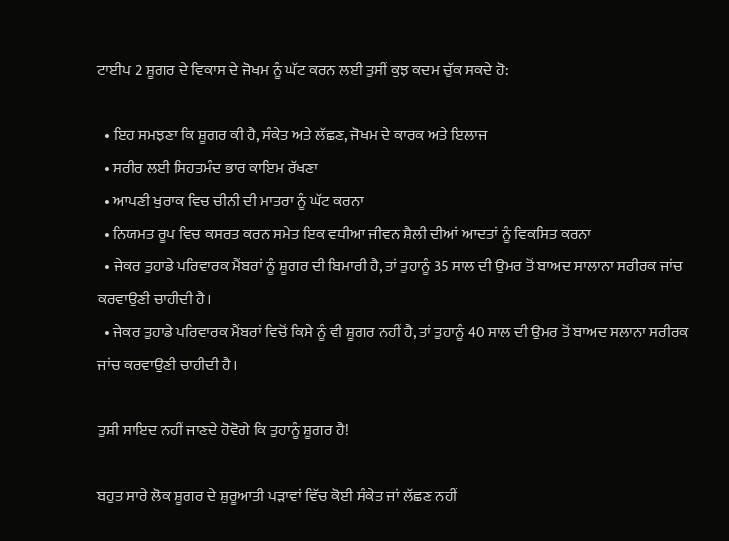ਟਾਈਪ 2 ਸ਼ੂਗਰ ਦੇ ਵਿਕਾਸ ਦੇ ਜੋਖਮ ਨੂੰ ਘੱਟ ਕਰਨ ਲਈ ਤੁਸੀਂ ਕੁਝ ਕਦਮ ਚੁੱਕ ਸਕਦੇ ਹੋ:

  • ਇਹ ਸਮਝਣਾ ਕਿ ਸ਼ੂਗਰ ਕੀ ਹੈ, ਸੰਕੇਤ ਅਤੇ ਲੱਛਣ, ਜੋਖਮ ਦੇ ਕਾਰਕ ਅਤੇ ਇਲਾਜ
  • ਸਰੀਰ ਲਈ ਸਿਹਤਮੰਦ ਭਾਰ ਕਾਇਮ ਰੱਖਣਾ
  • ਆਪਣੀ ਖੁਰਾਕ ਵਿਚ ਚੀਨੀ ਦੀ ਮਾਤਰਾ ਨੂੰ ਘੱਟ ਕਰਨਾ
  • ਨਿਯਮਤ ਰੂਪ ਵਿਚ ਕਸਰਤ ਕਰਨ ਸਮੇਤ ਇਕ ਵਧੀਆ ਜੀਵਨ ਸ਼ੈਲੀ ਦੀਆਂ ਆਦਤਾਂ ਨੂੰ ਵਿਕਸਿਤ ਕਰਨਾ
  • ਜੇਕਰ ਤੁਹਾਡੇ ਪਰਿਵਾਰਕ ਮੈਂਬਰਾਂ ਨੂੰ ਸ਼ੂਗਰ ਦੀ ਬਿਮਾਰੀ ਹੈ, ਤਾਂ ਤੁਹਾਨੂੰ 35 ਸਾਲ ਦੀ ਉਮਰ ਤੋਂ ਬਾਅਦ ਸਾਲਾਨਾ ਸਰੀਰਕ ਜਾਂਚ ਕਰਵਾਉਣੀ ਚਾਹੀਦੀ ਹੈ।
  • ਜੇਕਰ ਤੁਹਾਡੇ ਪਰਿਵਾਰਕ ਮੈਂਬਰਾਂ ਵਿਚੋਂ ਕਿਸੇ ਨੂੰ ਵੀ ਸ਼ੂਗਰ ਨਹੀਂ ਹੈ, ਤਾਂ ਤੁਹਾਨੂੰ 40 ਸਾਲ ਦੀ ਉਮਰ ਤੋਂ ਬਾਅਦ ਸਲਾਨਾ ਸਰੀਰਕ ਜਾਂਚ ਕਰਵਾਉਣੀ ਚਾਹੀਦੀ ਹੈ।

ਤੁਸ਼ੀ ਸਾਇਦ ਨਹੀਂ ਜਾਣਦੇ ਹੋਵੋਗੇ ਕਿ ਤੁਹਾਨੂੰ ਸ਼ੂਗਰ ਹੈ!

ਬਹੁਤ ਸਾਰੇ ਲੋਕ ਸ਼ੂਗਰ ਦੇ ਸ਼ੁਰੂਆਤੀ ਪੜਾਵਾਂ ਵਿੱਚ ਕੋਈ ਸੰਕੇਤ ਜਾਂ ਲੱਛਣ ਨਹੀਂ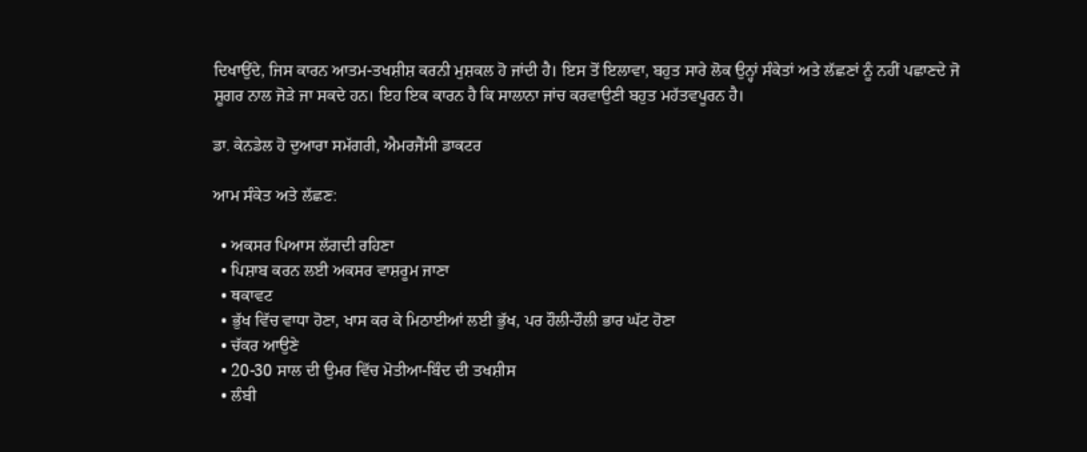ਦਿਖਾਉਂਦੇ, ਜਿਸ ਕਾਰਨ ਆਤਮ-ਤਖਸ਼ੀਸ਼ ਕਰਨੀ ਮੁਸ਼ਕਲ ਹੋ ਜਾਂਦੀ ਹੈ। ਇਸ ਤੋਂ ਇਲਾਵਾ, ਬਹੁਤ ਸਾਰੇ ਲੋਕ ਉਨ੍ਹਾਂ ਸੰਕੇਤਾਂ ਅਤੇ ਲੱਛਣਾਂ ਨੂੰ ਨਹੀਂ ਪਛਾਣਦੇ ਜੋ ਸ਼ੂਗਰ ਨਾਲ ਜੋੜੇ ਜਾ ਸਕਦੇ ਹਨ। ਇਹ ਇਕ ਕਾਰਨ ਹੈ ਕਿ ਸਾਲਾਨਾ ਜਾਂਚ ਕਰਵਾਉਣੀ ਬਹੁਤ ਮਹੱਤਵਪੂਰਨ ਹੈ।

ਡਾ. ਕੇਨਡੇਲ ਹੋ ਦੁਆਰਾ ਸਮੱਗਰੀ, ਐਮਰਜੈਂਸੀ ਡਾਕਟਰ

ਆਮ ਸੰਕੇਤ ਅਤੇ ਲੱਛਣ:

  • ਅਕਸਰ ਪਿਆਸ ਲੱਗਦੀ ਰਹਿਣਾ
  • ਪਿਸ਼ਾਬ ਕਰਨ ਲਈ ਅਕਸਰ ਵਾਸ਼ਰੂਮ ਜਾਣਾ
  • ਥਕਾਵਟ
  • ਭੁੱਖ ਵਿੱਚ ਵਾਧਾ ਹੋਣਾ, ਖਾਸ ਕਰ ਕੇ ਮਿਠਾਈਆਂ ਲਈ ਭੁੱਖ, ਪਰ ਹੌਲੀ-ਹੌਲੀ ਭਾਰ ਘੱਟ ਹੋਣਾ
  • ਚੱਕਰ ਆਉਣੇ
  • 20-30 ਸਾਲ ਦੀ ਉਮਰ ਵਿੱਚ ਮੋਤੀਆ-ਬਿੰਦ ਦੀ ਤਖਸ਼ੀਸ
  • ਲੰਬੀ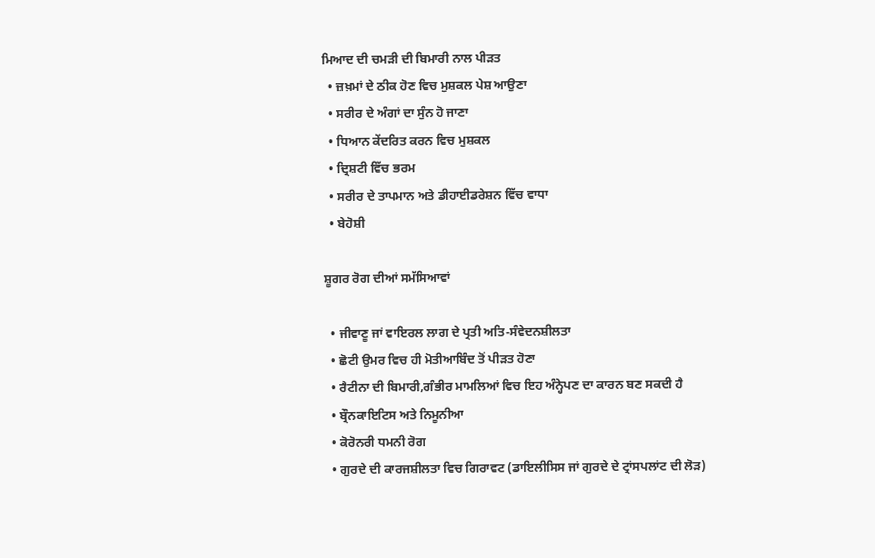ਮਿਆਦ ਦੀ ਚਮੜੀ ਦੀ ਬਿਮਾਰੀ ਨਾਲ ਪੀੜਤ
  • ਜ਼ਖ਼ਮਾਂ ਦੇ ਠੀਕ ਹੋਣ ਵਿਚ ਮੁਸ਼ਕਲ ਪੇਸ਼ ਆਉਣਾ
  • ਸਰੀਰ ਦੇ ਅੰਗਾਂ ਦਾ ਸੁੰਨ ਹੋ ਜਾਣਾ
  • ਧਿਆਨ ਕੇਂਦਰਿਤ ਕਰਨ ਵਿਚ ਮੁਸ਼ਕਲ
  • ਦ੍ਰਿਸ਼ਟੀ ਵਿੱਚ ਭਰਮ
  • ਸਰੀਰ ਦੇ ਤਾਪਮਾਨ ਅਤੇ ਡੀਹਾਈਡਰੇਸ਼ਨ ਵਿੱਚ ਵਾਧਾ
  • ਬੇਹੋਸ਼ੀ

ਸ਼ੂਗਰ ਰੋਗ ਦੀਆਂ ਸਮੱਸਿਆਵਾਂ

  • ਜੀਵਾਣੂ ਜਾਂ ਵਾਇਰਲ ਲਾਗ ਦੇ ਪ੍ਰਤੀ ਅਤਿ-ਸੰਵੇਦਨਸ਼ੀਲਤਾ
  • ਛੋਟੀ ਉਮਰ ਵਿਚ ਹੀ ਮੋਤੀਆਬਿੰਦ ਤੋਂ ਪੀੜਤ ਹੋਣਾ
  • ਰੈਟੀਨਾ ਦੀ ਬਿਮਾਰੀ,ਗੰਭੀਰ ਮਾਮਲਿਆਂ ਵਿਚ ਇਹ ਅੰਨ੍ਹੇਪਣ ਦਾ ਕਾਰਨ ਬਣ ਸਕਦੀ ਹੈ
  • ਬ੍ਰੌਨਕਾਇਟਿਸ ਅਤੇ ਨਿਮੂਨੀਆ
  • ਕੋਰੋਨਰੀ ਧਮਨੀ ਰੋਗ
  • ਗੁਰਦੇ ਦੀ ਕਾਰਜਸ਼ੀਲਤਾ ਵਿਚ ਗਿਰਾਵਟ (ਡਾਇਲੀਸਿਸ ਜਾਂ ਗੁਰਦੇ ਦੇ ਟ੍ਰਾਂਸਪਲਾਂਟ ਦੀ ਲੋੜ)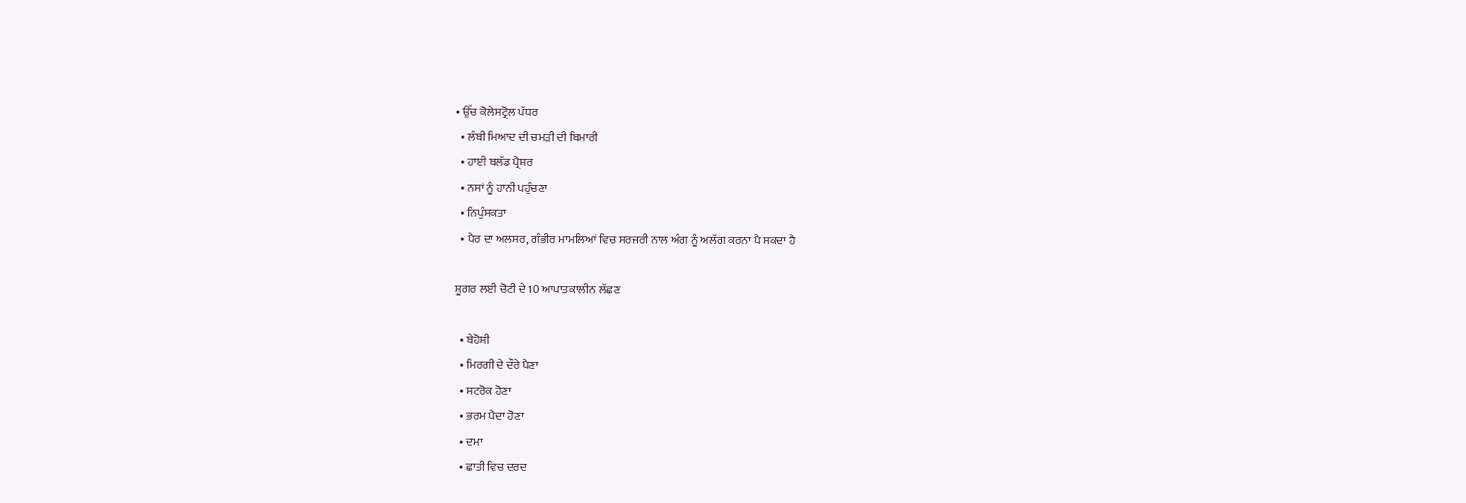• ਉੱਚ ਕੋਲੇਸਟ੍ਰੋਲ ਪੱਧਰ
  • ਲੰਬੀ ਮਿਆਦ ਦੀ ਚਮੜੀ ਦੀ ਬਿਮਾਰੀ
  • ਹਾਈ ਬਲੱਡ ਪ੍ਰੈਸ਼ਰ
  • ਨਸਾਂ ਨੂੰ ਹਾਨੀ ਪਹੁੰਚਣਾ
  • ਨਿਪੁੰਸਕਤਾ
  • ਪੈਰ ਦਾ ਅਲਸਰ, ਗੰਭੀਰ ਮਾਮਲਿਆਂ ਵਿਚ ਸਰਜਰੀ ਨਾਲ ਅੰਗ ਨੂੰ ਅਲੱਗ ਕਰਨਾ ਪੈ ਸਕਦਾ ਹੈ

ਸ਼ੂਗਰ ਲਈ ਚੋਟੀ ਦੇ 10 ਆਪਾਤਕਾਲੀਨ ਲੱਛਣ

  • ਬੇਹੋਸ਼ੀ
  • ਮਿਰਗੀ ਦੇ ਦੌਰੇ ਪੈਣਾ
  • ਸਟਰੋਕ ਹੋਣਾ
  • ਭਰਮ ਪੈਦਾ ਹੋਣਾ
  • ਦਮਾ
  • ਛਾਤੀ ਵਿਚ ਦਰਦ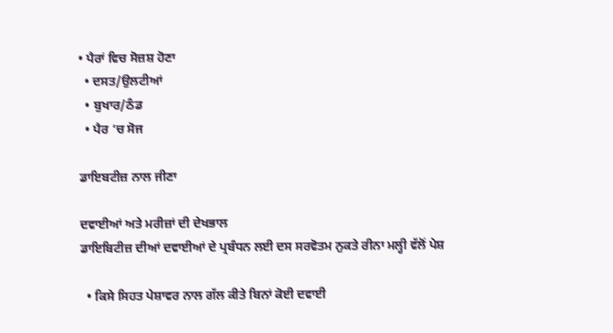• ਪੈਰਾਂ ਵਿਚ ਸੋਜ਼ਸ਼ ਹੋਣਾ
  • ਦਸਤ/ਉਲਟੀਆਂ
  • ਬੁਖਾਰ/ਠੰਡ
  • ਪੈਰ ‘ਚ ਸੋਜ

ਡਾਇਬਟੀਜ਼ ਨਾਲ ਜੀਣਾ

ਦਵਾਈਆਂ ਅਤੇ ਮਰੀਜ਼ਾਂ ਦੀ ਦੇਖਭਾਲ
ਡਾਇਬਿਟੀਜ਼ ਦੀਆਂ ਦਵਾਈਆਂ ਦੇ ਪ੍ਰਬੰਧਨ ਲਈ ਦਸ ਸਰਵੋਤਮ ਨੁਕਤੇ ਰੀਨਾ ਮਲ੍ਹੀ ਵੱਲੋਂ ਪੇਸ਼

  • ਕਿਸੇ ਸਿਹਤ ਪੇਸ਼ਾਵਰ ਨਾਲ ਗੱਲ ਕੀਤੇ ਬਿਨਾਂ ਕੋਈ ਦਵਾਈ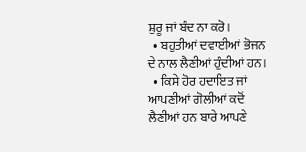ਸ਼ੁਰੂ ਜਾਂ ਬੰਦ ਨਾ ਕਰੋ।
  • ਬਹੁਤੀਆਂ ਦਵਾਈਆਂ ਭੋਜਨ ਦੇ ਨਾਲ ਲੈਣੀਆਂ ਹੁੰਦੀਆਂ ਹਨ।
  • ਕਿਸੇ ਹੋਰ ਹਦਾਇਤ ਜਾਂ ਆਪਣੀਆਂ ਗੋਲੀਆਂ ਕਦੋਂ ਲੈਣੀਆਂ ਹਨ ਬਾਰੇ ਆਪਣੇ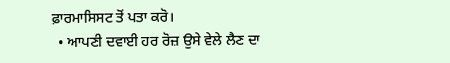ਫ਼ਾਰਮਾਸਿਸਟ ਤੋਂ ਪਤਾ ਕਰੋ।
  • ਆਪਣੀ ਦਵਾਈ ਹਰ ਰੋਜ਼ ਉਸੇ ਵੇਲੇ ਲੈਣ ਦਾ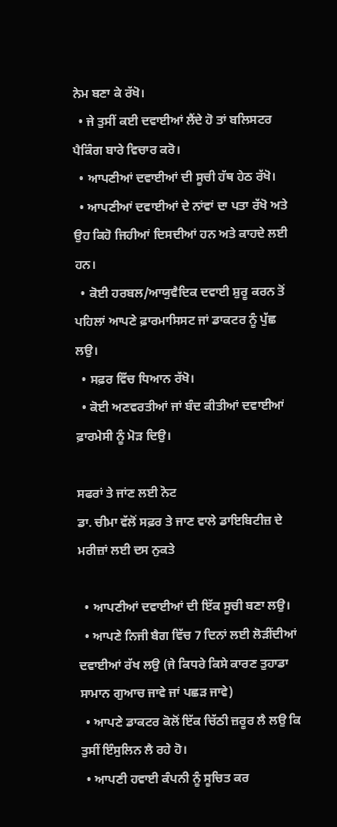ਨੇਮ ਬਣਾ ਕੇ ਰੱਖੋ।
  • ਜੇ ਤੁਸੀਂ ਕਈ ਦਵਾਈਆਂ ਲੈਂਦੇ ਹੋ ਤਾਂ ਬਲਿਸਟਰ ਪੈਕਿੰਗ ਬਾਰੇ ਵਿਚਾਰ ਕਰੋ।
  • ਆਪਣੀਆਂ ਦਵਾਈਆਂ ਦੀ ਸੂਚੀ ਹੱਥ ਹੇਠ ਰੱਖੋ।
  • ਆਪਣੀਆਂ ਦਵਾਈਆਂ ਦੇ ਨਾਂਵਾਂ ਦਾ ਪਤਾ ਰੱਖੋ ਅਤੇ ਉਹ ਕਿਹੋ ਜਿਹੀਆਂ ਦਿਸਦੀਆਂ ਹਨ ਅਤੇ ਕਾਹਦੇ ਲਈ ਹਨ।
  • ਕੋਈ ਹਰਬਲ/ਆਯੁਵੈਦਿਕ ਦਵਾਈ ਸ਼ੁਰੂ ਕਰਨ ਤੋਂ ਪਹਿਲਾਂ ਆਪਣੇ ਫ਼ਾਰਮਾਸਿਸਟ ਜਾਂ ਡਾਕਟਰ ਨੂੰ ਪੁੱਛ ਲਉ।
  • ਸਫ਼ਰ ਵਿੱਚ ਧਿਆਨ ਰੱਖੋ।
  • ਕੋਈ ਅਣਵਰਤੀਆਂ ਜਾਂ ਬੰਦ ਕੀਤੀਆਂ ਦਵਾਈਆਂ ਫ਼ਾਰਮੇਸੀ ਨੂੰ ਮੋੜ ਦਿਉ।

ਸਫਰਾਂ ਤੇ ਜਾਂਣ ਲਈ ਨੋਟ
ਡਾ. ਚੀਮਾ ਵੱਲੋਂ ਸਫ਼ਰ ਤੇ ਜਾਣ ਵਾਲੇ ਡਾਇਬਿਟੀਜ਼ ਦੇ ਮਰੀਜ਼ਾਂ ਲਈ ਦਸ ਨੁਕਤੇ

  • ਆਪਣੀਆਂ ਦਵਾਈਆਂ ਦੀ ਇੱਕ ਸੂਚੀ ਬਣਾ ਲਉ।
  • ਆਪਣੇ ਨਿਜੀ ਬੈਗ ਵਿੱਚ 7 ਦਿਨਾਂ ਲਈ ਲੋੜੀਂਦੀਆਂ ਦਵਾਈਆਂ ਰੱਖ ਲਉ (ਜੇ ਕਿਧਰੇ ਕਿਸੇ ਕਾਰਣ ਤੁਹਾਡਾ ਸਾਮਾਨ ਗੁਆਚ ਜਾਵੇ ਜਾਂ ਪਛੜ ਜਾਵੇ)
  • ਆਪਣੇ ਡਾਕਟਰ ਕੋਲੋਂ ਇੱਕ ਚਿੱਠੀ ਜ਼ਰੂਰ ਲੈ ਲਉ ਕਿ ਤੁਸੀਂ ਇੰਸੁਲਿਨ ਲੈ ਰਹੇ ਹੋ।
  • ਆਪਣੀ ਹਵਾਈ ਕੰਪਨੀ ਨੂੰ ਸੂਚਿਤ ਕਰ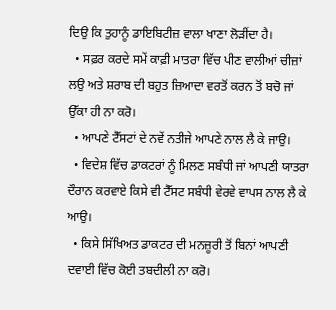ਦਿਉ ਕਿ ਤੁਹਾਨੂੰ ਡਾਇਬਿਟੀਜ਼ ਵਾਲਾ ਖਾਣਾ ਲੋੜੀਂਦਾ ਹੈ।
  • ਸਫ਼ਰ ਕਰਦੇ ਸਮੇਂ ਕਾਫ਼ੀ ਮਾਤਰਾ ਵਿੱਚ ਪੀਣ ਵਾਲੀਆਂ ਚੀਜ਼ਾਂ ਲਉ ਅਤੇ ਸ਼ਰਾਬ ਦੀ ਬਹੁਤ ਜ਼ਿਆਦਾ ਵਰਤੋਂ ਕਰਨ ਤੋਂ ਬਚੋ ਜਾਂ ਉੱਕਾ ਹੀ ਨਾ ਕਰੋ।
  • ਆਪਣੇ ਟੈੱਸਟਾਂ ਦੇ ਨਵੇਂ ਨਤੀਜੇ ਆਪਣੇ ਨਾਲ ਲੈ ਕੇ ਜਾਉ।
  • ਵਿਦੇਸ਼ ਵਿੱਚ ਡਾਕਟਰਾਂ ਨੂੰ ਮਿਲਣ ਸਬੰਧੀ ਜਾਂ ਆਪਣੀ ਯਾਤਰਾ ਦੌਰਾਨ ਕਰਵਾਏ ਕਿਸੇ ਵੀ ਟੈੱਸਟ ਸਬੰਧੀ ਵੇਰਵੇ ਵਾਪਸ ਨਾਲ ਲੈ ਕੇ ਆਉ।
  • ਕਿਸੇ ਸਿੱਖਿਅਤ ਡਾਕਟਰ ਦੀ ਮਨਜ਼ੂਰੀ ਤੋਂ ਬਿਨਾਂ ਆਪਣੀ ਦਵਾਈ ਵਿੱਚ ਕੋਈ ਤਬਦੀਲੀ ਨਾ ਕਰੋ।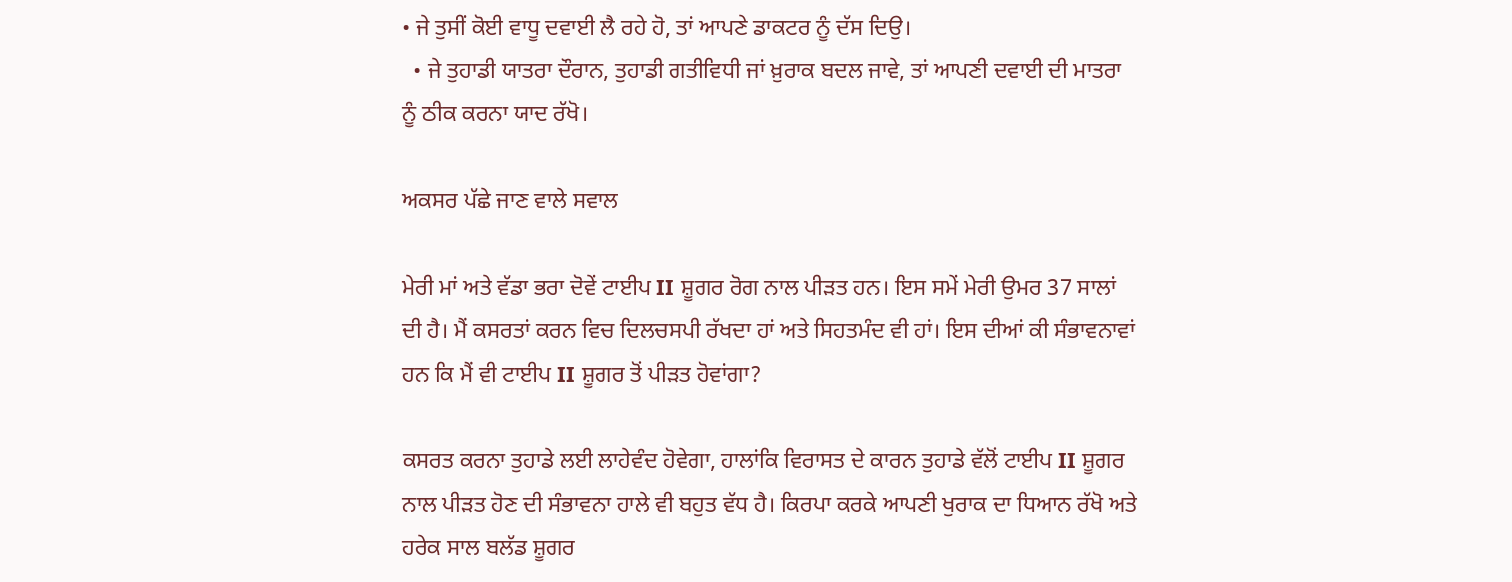• ਜੇ ਤੁਸੀਂ ਕੋਈ ਵਾਧੂ ਦਵਾਈ ਲੈ ਰਹੇ ਹੋ, ਤਾਂ ਆਪਣੇ ਡਾਕਟਰ ਨੂੰ ਦੱਸ ਦਿਉ।
  • ਜੇ ਤੁਹਾਡੀ ਯਾਤਰਾ ਦੌਰਾਨ, ਤੁਹਾਡੀ ਗਤੀਵਿਧੀ ਜਾਂ ਖ਼ੁਰਾਕ ਬਦਲ ਜਾਵੇ, ਤਾਂ ਆਪਣੀ ਦਵਾਈ ਦੀ ਮਾਤਰਾ ਨੂੰ ਠੀਕ ਕਰਨਾ ਯਾਦ ਰੱਖੋ।

ਅਕਸਰ ਪੱਛੇ ਜਾਣ ਵਾਲੇ ਸਵਾਲ

ਮੇਰੀ ਮਾਂ ਅਤੇ ਵੱਡਾ ਭਰਾ ਦੋਵੇਂ ਟਾਈਪ II ਸ਼ੂਗਰ ਰੋਗ ਨਾਲ ਪੀੜਤ ਹਨ। ਇਸ ਸਮੇਂ ਮੇਰੀ ਉਮਰ 37 ਸਾਲਾਂ ਦੀ ਹੈ। ਮੈਂ ਕਸਰਤਾਂ ਕਰਨ ਵਿਚ ਦਿਲਚਸਪੀ ਰੱਖਦਾ ਹਾਂ ਅਤੇ ਸਿਹਤਮੰਦ ਵੀ ਹਾਂ। ਇਸ ਦੀਆਂ ਕੀ ਸੰਭਾਵਨਾਵਾਂ ਹਨ ਕਿ ਮੈਂ ਵੀ ਟਾਈਪ II ਸ਼ੂਗਰ ਤੋਂ ਪੀੜਤ ਹੋਵਾਂਗਾ?

ਕਸਰਤ ਕਰਨਾ ਤੁਹਾਡੇ ਲਈ ਲਾਹੇਵੰਦ ਹੋਵੇਗਾ, ਹਾਲਾਂਕਿ ਵਿਰਾਸਤ ਦੇ ਕਾਰਨ ਤੁਹਾਡੇ ਵੱਲੋਂ ਟਾਈਪ II ਸ਼ੂਗਰ ਨਾਲ ਪੀੜਤ ਹੋਣ ਦੀ ਸੰਭਾਵਨਾ ਹਾਲੇ ਵੀ ਬਹੁਤ ਵੱਧ ਹੈ। ਕਿਰਪਾ ਕਰਕੇ ਆਪਣੀ ਖੁਰਾਕ ਦਾ ਧਿਆਨ ਰੱਖੋ ਅਤੇ ਹਰੇਕ ਸਾਲ ਬਲੱਡ ਸ਼ੂਗਰ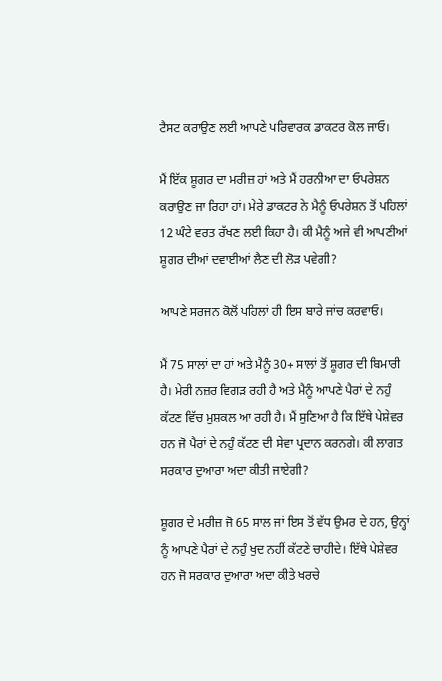ਟੈਸਟ ਕਰਾਉਣ ਲਈ ਆਪਣੇ ਪਰਿਵਾਰਕ ਡਾਕਟਰ ਕੋਲ ਜਾਓ।

ਮੈਂ ਇੱਕ ਸ਼ੂਗਰ ਦਾ ਮਰੀਜ਼ ਹਾਂ ਅਤੇ ਮੈਂ ਹਰਨੀਆ ਦਾ ਓਪਰੇਸ਼ਨ ਕਰਾਉਣ ਜਾ ਰਿਹਾ ਹਾਂ। ਮੇਰੇ ਡਾਕਟਰ ਨੇ ਮੈਨੂੰ ਓਪਰੇਸ਼ਨ ਤੋਂ ਪਹਿਲਾਂ 12 ਘੰਟੇ ਵਰਤ ਰੱਖਣ ਲਈ ਕਿਹਾ ਹੈ। ਕੀ ਮੈਨੂੰ ਅਜੇ ਵੀ ਆਪਣੀਆਂ ਸ਼ੂਗਰ ਦੀਆਂ ਦਵਾਈਆਂ ਲੈਣ ਦੀ ਲੋੜ ਪਵੇਗੀ?

ਆਪਣੇ ਸਰਜਨ ਕੋਲੋਂ ਪਹਿਲਾਂ ਹੀ ਇਸ ਬਾਰੇ ਜਾਂਚ ਕਰਵਾਓ।

ਮੈਂ 75 ਸਾਲਾਂ ਦਾ ਹਾਂ ਅਤੇ ਮੈਨੂੰ 30+ ਸਾਲਾਂ ਤੋਂ ਸ਼ੂਗਰ ਦੀ ਬਿਮਾਰੀ ਹੈ। ਮੇਰੀ ਨਜ਼ਰ ਵਿਗੜ ਰਹੀ ਹੈ ਅਤੇ ਮੈਨੂੰ ਆਪਣੇ ਪੈਰਾਂ ਦੇ ਨਹੁੰ ਕੱਟਣ ਵਿੱਚ ਮੁਸ਼ਕਲ ਆ ਰਹੀ ਹੈ। ਮੈਂ ਸੁਣਿਆ ਹੈ ਕਿ ਇੱਥੇ ਪੇਸ਼ੇਵਰ ਹਨ ਜੋ ਪੈਰਾਂ ਦੇ ਨਹੁੰ ਕੱਟਣ ਦੀ ਸੇਵਾ ਪ੍ਰਦਾਨ ਕਰਨਗੇ। ਕੀ ਲਾਗਤ ਸਰਕਾਰ ਦੁਆਰਾ ਅਦਾ ਕੀਤੀ ਜਾਏਗੀ?

ਸ਼ੂਗਰ ਦੇ ਮਰੀਜ਼ ਜੋ 65 ਸਾਲ ਜਾਂ ਇਸ ਤੋਂ ਵੱਧ ਉਮਰ ਦੇ ਹਨ, ਉਨ੍ਹਾਂ ਨੂੰ ਆਪਣੇ ਪੈਰਾਂ ਦੇ ਨਹੁੰ ਖੁਦ ਨਹੀਂ ਕੱਟਣੇ ਚਾਹੀਦੇ। ਇੱਥੇ ਪੇਸ਼ੇਵਰ ਹਨ ਜੋ ਸਰਕਾਰ ਦੁਆਰਾ ਅਦਾ ਕੀਤੇ ਖਰਚੇ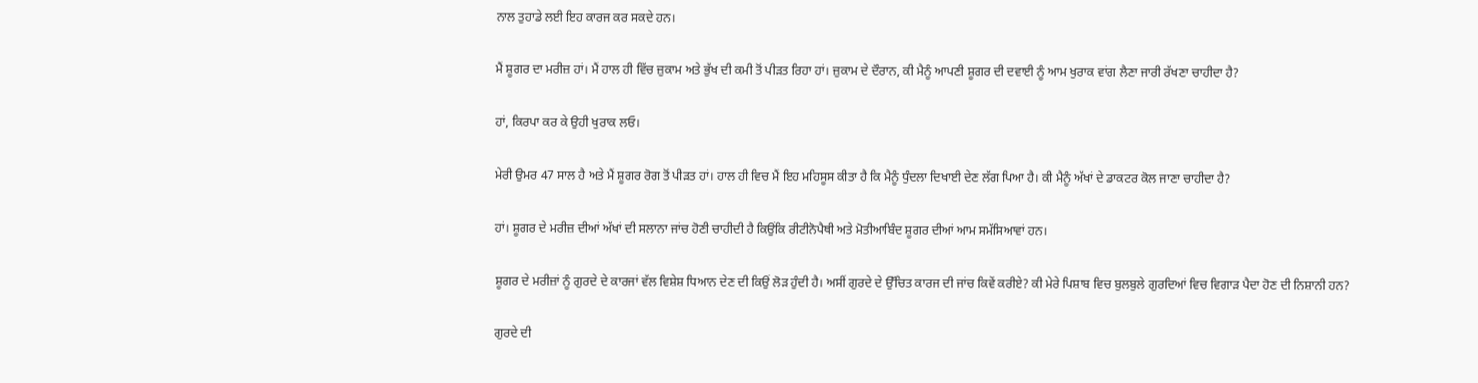ਨਾਲ ਤੁਹਾਡੇ ਲਈ ਇਹ ਕਾਰਜ ਕਰ ਸਕਦੇ ਹਨ।

ਮੈਂ ਸ਼ੂਗਰ ਦਾ ਮਰੀਜ਼ ਹਾਂ। ਮੈਂ ਹਾਲ ਹੀ ਵਿੱਚ ਜ਼ੁਕਾਮ ਅਤੇ ਭੁੱਖ ਦੀ ਕਮੀ ਤੋਂ ਪੀੜਤ ਰਿਹਾ ਹਾਂ। ਜ਼ੁਕਾਮ ਦੇ ਦੌਰਾਨ, ਕੀ ਮੈਨੂੰ ਆਪਣੀ ਸ਼ੂਗਰ ਦੀ ਦਵਾਈ ਨੂੰ ਆਮ ਖੁਰਾਕ ਵਾਂਗ ਲੈਣਾ ਜਾਰੀ ਰੱਖਣਾ ਚਾਹੀਦਾ ਹੈ?

ਹਾਂ, ਕਿਰਪਾ ਕਰ ਕੇ ਉਹੀ ਖੁਰਾਕ ਲਓ।

ਮੇਰੀ ਉਮਰ 47 ਸਾਲ ਹੈ ਅਤੇ ਮੈਂ ਸ਼ੂਗਰ ਰੋਗ ਤੋਂ ਪੀੜਤ ਹਾਂ। ਹਾਲ ਹੀ ਵਿਚ ਮੈਂ ਇਹ ਮਹਿਸੂਸ ਕੀਤਾ ਹੈ ਕਿ ਮੈਨੂੰ ਧੁੰਦਲਾ ਦਿਖਾਈ ਦੇਣ ਲੱਗ ਪਿਆ ਹੈ। ਕੀ ਮੈਨੂੰ ਅੱਖਾਂ ਦੇ ਡਾਕਟਰ ਕੋਲ ਜਾਣਾ ਚਾਹੀਦਾ ਹੈ?

ਹਾਂ। ਸ਼ੂਗਰ ਦੇ ਮਰੀਜ਼ ਦੀਆਂ ਅੱਖਾਂ ਦੀ ਸਲਾਨਾ ਜਾਂਚ ਹੋਣੀ ਚਾਹੀਦੀ ਹੈ ਕਿਉਂਕਿ ਰੀਟੀਨੋਪੈਥੀ ਅਤੇ ਮੋਤੀਆਬਿੰਦ ਸ਼ੂਗਰ ਦੀਆਂ ਆਮ ਸਮੱਸਿਆਵਾਂ ਹਨ।

ਸ਼ੂਗਰ ਦੇ ਮਰੀਜ਼ਾਂ ਨੂੰ ਗੁਰਦੇ ਦੇ ਕਾਰਜਾਂ ਵੱਲ ਵਿਸ਼ੇਸ਼ ਧਿਆਨ ਦੇਣ ਦੀ ਕਿਉਂ ਲੋੜ ਹੁੰਦੀ ਹੈ। ਅਸੀਂ ਗੁਰਦੇ ਦੇ ਉੱਚਿਤ ਕਾਰਜ ਦੀ ਜਾਂਚ ਕਿਵੇਂ ਕਰੀਏ? ਕੀ ਮੇਰੇ ਪਿਸ਼ਾਬ ਵਿਚ ਬੁਲਬੁਲੇ ਗੁਰਦਿਆਂ ਵਿਚ ਵਿਗਾੜ ਪੈਦਾ ਹੋਣ ਦੀ ਨਿਸ਼ਾਨੀ ਹਨ?

ਗੁਰਦੇ ਦੀ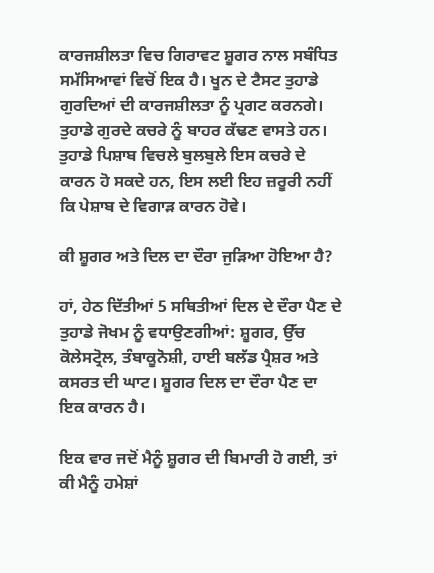ਕਾਰਜਸ਼ੀਲਤਾ ਵਿਚ ਗਿਰਾਵਟ ਸ਼ੂਗਰ ਨਾਲ ਸਬੰਧਿਤ ਸਮੱਸਿਆਵਾਂ ਵਿਚੋਂ ਇਕ ਹੈ। ਖੂਨ ਦੇ ਟੈਸਟ ਤੁਹਾਡੇ ਗੁਰਦਿਆਂ ਦੀ ਕਾਰਜਸ਼ੀਲਤਾ ਨੂੰ ਪ੍ਰਗਟ ਕਰਨਗੇ। ਤੁਹਾਡੇ ਗੁਰਦੇ ਕਚਰੇ ਨੂੰ ਬਾਹਰ ਕੱਢਣ ਵਾਸਤੇ ਹਨ। ਤੁਹਾਡੇ ਪਿਸ਼ਾਬ ਵਿਚਲੇ ਬੁਲਬੁਲੇ ਇਸ ਕਚਰੇ ਦੇ ਕਾਰਨ ਹੋ ਸਕਦੇ ਹਨ, ਇਸ ਲਈ ਇਹ ਜ਼ਰੂਰੀ ਨਹੀਂ ਕਿ ਪੇਸ਼ਾਬ ਦੇ ਵਿਗਾੜ ਕਾਰਨ ਹੋਵੇ।

ਕੀ ਸ਼ੂਗਰ ਅਤੇ ਦਿਲ ਦਾ ਦੌਰਾ ਜੁੜਿਆ ਹੋਇਆ ਹੈ?

ਹਾਂ, ਹੇਠ ਦਿੱਤੀਆਂ 5 ਸਥਿਤੀਆਂ ਦਿਲ ਦੇ ਦੌਰਾ ਪੈਣ ਦੇ ਤੁਹਾਡੇ ਜੋਖਮ ਨੂੰ ਵਧਾਉਣਗੀਆਂ: ਸ਼ੂਗਰ, ਉੱਚ ਕੋਲੇਸਟ੍ਰੋਲ, ਤੰਬਾਕੂਨੋਸ਼ੀ, ਹਾਈ ਬਲੱਡ ਪ੍ਰੈਸ਼ਰ ਅਤੇ ਕਸਰਤ ਦੀ ਘਾਟ। ਸ਼ੂਗਰ ਦਿਲ ਦਾ ਦੌਰਾ ਪੈਣ ਦਾ ਇਕ ਕਾਰਨ ਹੈ।

ਇਕ ਵਾਰ ਜਦੋਂ ਮੈਨੂੰ ਸ਼ੂਗਰ ਦੀ ਬਿਮਾਰੀ ਹੋ ਗਈ, ਤਾਂ ਕੀ ਮੈਨੂੰ ਹਮੇਸ਼ਾਂ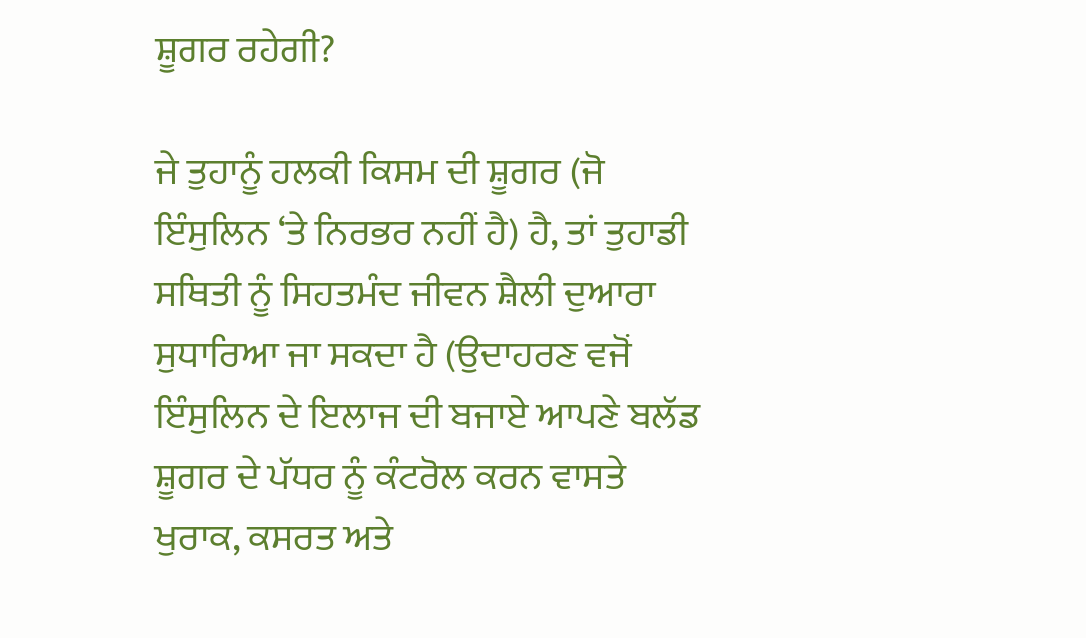ਸ਼ੂਗਰ ਰਹੇਗੀ?

ਜੇ ਤੁਹਾਨੂੰ ਹਲਕੀ ਕਿਸਮ ਦੀ ਸ਼ੂਗਰ (ਜੋ ਇੰਸੁਲਿਨ ‘ਤੇ ਨਿਰਭਰ ਨਹੀਂ ਹੈ) ਹੈ, ਤਾਂ ਤੁਹਾਡੀ ਸਥਿਤੀ ਨੂੰ ਸਿਹਤਮੰਦ ਜੀਵਨ ਸ਼ੈਲੀ ਦੁਆਰਾ ਸੁਧਾਰਿਆ ਜਾ ਸਕਦਾ ਹੈ (ਉਦਾਹਰਣ ਵਜੋਂ ਇੰਸੁਲਿਨ ਦੇ ਇਲਾਜ ਦੀ ਬਜਾਏ ਆਪਣੇ ਬਲੱਡ ਸ਼ੂਗਰ ਦੇ ਪੱਧਰ ਨੂੰ ਕੰਟਰੋਲ ਕਰਨ ਵਾਸਤੇ ਖੁਰਾਕ, ਕਸਰਤ ਅਤੇ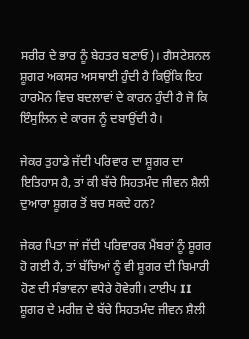ਸਰੀਰ ਦੇ ਭਾਰ ਨੂੰ ਬੇਹਤਰ ਬਣਾਓ)। ਗੈਸਟੇਸ਼ਨਲ ਸ਼ੂਗਰ ਅਕਸਰ ਅਸਥਾਈ ਹੁੰਦੀ ਹੈ ਕਿਉਂਕਿ ਇਹ ਹਾਰਮੋਨ ਵਿਚ ਬਦਲਾਵਾਂ ਦੇ ਕਾਰਨ ਹੁੰਦੀ ਹੈ ਜੋ ਕਿ ਇੰਸੁਲਿਨ ਦੇ ਕਾਰਜ ਨੂੰ ਦਬਾਉਂਦੀ ਹੈ।

ਜੇਕਰ ਤੁਹਾਡੇ ਜੱਦੀ ਪਰਿਵਾਰ ਦਾ ਸ਼ੂਗਰ ਦਾ ਇਤਿਹਾਸ ਹੈ, ਤਾਂ ਕੀ ਬੱਚੇ ਸਿਹਤਮੰਦ ਜੀਵਨ ਸ਼ੈਲੀ ਦੁਆਰਾ ਸ਼ੂਗਰ ਤੋਂ ਬਚ ਸਕਦੇ ਹਨ?

ਜੇਕਰ ਪਿਤਾ ਜਾਂ ਜੱਦੀ ਪਰਿਵਾਰਕ ਮੈਂਬਰਾਂ ਨੂੰ ਸ਼ੂਗਰ ਹੋ ਗਈ ਹੈ, ਤਾਂ ਬੱਚਿਆਂ ਨੂੰ ਵੀ ਸ਼ੂਗਰ ਦੀ ਬਿਮਾਰੀ ਹੋਣ ਦੀ ਸੰਭਾਵਨਾ ਵਧੇਰੇ ਹੋਵੇਗੀ। ਟਾਈਪ II ਸ਼ੂਗਰ ਦੇ ਮਰੀਜ਼ ਦੇ ਬੱਚੇ ਸਿਹਤਮੰਦ ਜੀਵਨ ਸ਼ੈਲੀ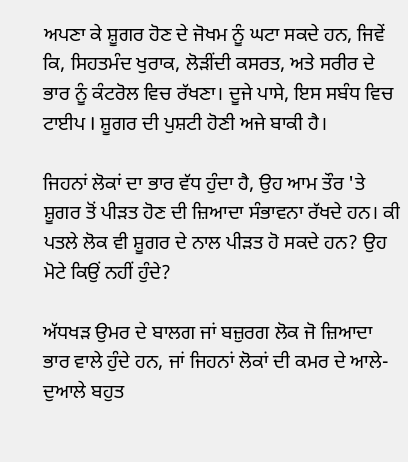ਅਪਣਾ ਕੇ ਸ਼ੂਗਰ ਹੋਣ ਦੇ ਜੋਖਮ ਨੂੰ ਘਟਾ ਸਕਦੇ ਹਨ, ਜਿਵੇਂ ਕਿ, ਸਿਹਤਮੰਦ ਖੁਰਾਕ, ਲੋੜੀਂਦੀ ਕਸਰਤ, ਅਤੇ ਸਰੀਰ ਦੇ ਭਾਰ ਨੂੰ ਕੰਟਰੋਲ ਵਿਚ ਰੱਖਣਾ। ਦੂਜੇ ਪਾਸੇ, ਇਸ ਸਬੰਧ ਵਿਚ ਟਾਈਪ I ਸ਼ੂਗਰ ਦੀ ਪੁਸ਼ਟੀ ਹੋਣੀ ਅਜੇ ਬਾਕੀ ਹੈ।

ਜਿਹਨਾਂ ਲੋਕਾਂ ਦਾ ਭਾਰ ਵੱਧ ਹੁੰਦਾ ਹੈ, ਉਹ ਆਮ ਤੌਰ 'ਤੇ ਸ਼ੂਗਰ ਤੋਂ ਪੀੜਤ ਹੋਣ ਦੀ ਜ਼ਿਆਦਾ ਸੰਭਾਵਨਾ ਰੱਖਦੇ ਹਨ। ਕੀ ਪਤਲੇ ਲੋਕ ਵੀ ਸ਼ੂਗਰ ਦੇ ਨਾਲ ਪੀੜਤ ਹੋ ਸਕਦੇ ਹਨ? ਉਹ ਮੋਟੇ ਕਿਉਂ ਨਹੀਂ ਹੁੰਦੇ?

ਅੱਧਖੜ ਉਮਰ ਦੇ ਬਾਲਗ ਜਾਂ ਬਜ਼ੁਰਗ ਲੋਕ ਜੋ ਜ਼ਿਆਦਾ ਭਾਰ ਵਾਲੇ ਹੁੰਦੇ ਹਨ, ਜਾਂ ਜਿਹਨਾਂ ਲੋਕਾਂ ਦੀ ਕਮਰ ਦੇ ਆਲੇ-ਦੁਆਲੇ ਬਹੁਤ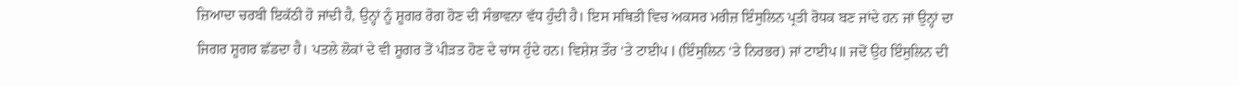ਜ਼ਿਆਦਾ ਚਰਬੀ ਇਕੱਠੀ ਹੋ ਜਾਂਦੀ ਹੈ, ਉਨ੍ਹਾਂ ਨੂੰ ਸ਼ੂਗਰ ਰੋਗ ਹੋਣ ਦੀ ਸੰਭਾਵਨਾ ਵੱਧ ਹੁੰਦੀ ਹੈ। ਇਸ ਸਥਿਤੀ ਵਿਚ ਅਕਸਰ ਮਰੀਜ਼ ਇੰਸੁਲਿਨ ਪ੍ਰਤੀ ਰੋਧਕ ਬਣ ਜਾਂਦੇ ਹਨ ਜਾਂ ਉਨ੍ਹਾਂ ਦਾ ਜਿਗਰ ਸ਼ੂਗਰ ਛੱਡਦਾ ਹੈ। ਪਤਲੇ ਲੋਕਾਂ ਦੇ ਵੀ ਸ਼ੂਗਰ ਤੋਂ ਪੀੜਤ ਹੋਣ ਦੇ ਚਾਂਸ ਹੁੰਦੇ ਹਨ। ਵਿਸ਼ੇਸ਼ ਤੌਰ ‘ਤੇ ਟਾਈਪ I (ਇੰਸੁਲਿਨ ‘ਤੇ ਨਿਰਭਰ) ਜਾਂ ਟਾਈਪ II ਜਦੋਂ ਉਹ ਇੰਸੁਲਿਨ ਦੀ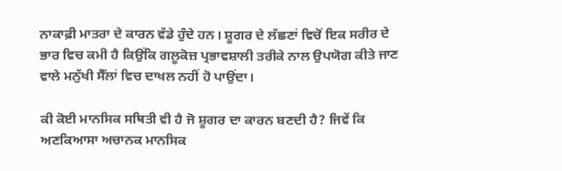ਨਾਕਾਫ਼ੀ ਮਾਤਰਾ ਦੇ ਕਾਰਨ ਵੱਡੇ ਹੁੰਦੇ ਹਨ। ਸ਼ੂਗਰ ਦੇ ਲੱਛਣਾਂ ਵਿਚੋਂ ਇਕ ਸਰੀਰ ਦੇ ਭਾਰ ਵਿਚ ਕਮੀ ਹੈ ਕਿਉਂਕਿ ਗਲੂਕੋਜ਼ ਪ੍ਰਭਾਵਸ਼ਾਲੀ ਤਰੀਕੇ ਨਾਲ ਉਪਯੋਗ ਕੀਤੇ ਜਾਣ ਵਾਲੇ ਮਨੁੱਖੀ ਸੈੱਲਾਂ ਵਿਚ ਦਾਖਲ ਨਹੀਂ ਹੋ ਪਾਉਂਦਾ।

ਕੀ ਕੋਈ ਮਾਨਸਿਕ ਸਥਿਤੀ ਵੀ ਹੈ ਜੋ ਸ਼ੂਗਰ ਦਾ ਕਾਰਨ ਬਣਦੀ ਹੈ? ਜਿਵੇਂ ਕਿ ਅਣਕਿਆਸਾ ਅਚਾਨਕ ਮਾਨਸਿਕ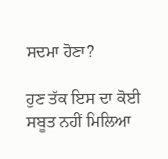ਸਦਮਾ ਹੋਣਾ?

ਹੁਣ ਤੱਕ ਇਸ ਦਾ ਕੋਈ ਸਬੂਤ ਨਹੀਂ ਮਿਲਿਆ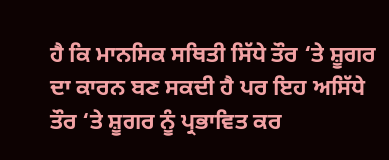ਹੈ ਕਿ ਮਾਨਸਿਕ ਸਥਿਤੀ ਸਿੱਧੇ ਤੌਰ ‘ਤੇ ਸ਼ੂਗਰ ਦਾ ਕਾਰਨ ਬਣ ਸਕਦੀ ਹੈ ਪਰ ਇਹ ਅਸਿੱਧੇ ਤੌਰ ‘ਤੇ ਸ਼ੂਗਰ ਨੂੰ ਪ੍ਰਭਾਵਿਤ ਕਰ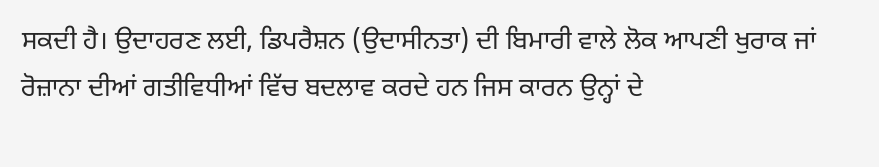ਸਕਦੀ ਹੈ। ਉਦਾਹਰਣ ਲਈ, ਡਿਪਰੈਸ਼ਨ (ਉਦਾਸੀਨਤਾ) ਦੀ ਬਿਮਾਰੀ ਵਾਲੇ ਲੋਕ ਆਪਣੀ ਖੁਰਾਕ ਜਾਂ ਰੋਜ਼ਾਨਾ ਦੀਆਂ ਗਤੀਵਿਧੀਆਂ ਵਿੱਚ ਬਦਲਾਵ ਕਰਦੇ ਹਨ ਜਿਸ ਕਾਰਨ ਉਨ੍ਹਾਂ ਦੇ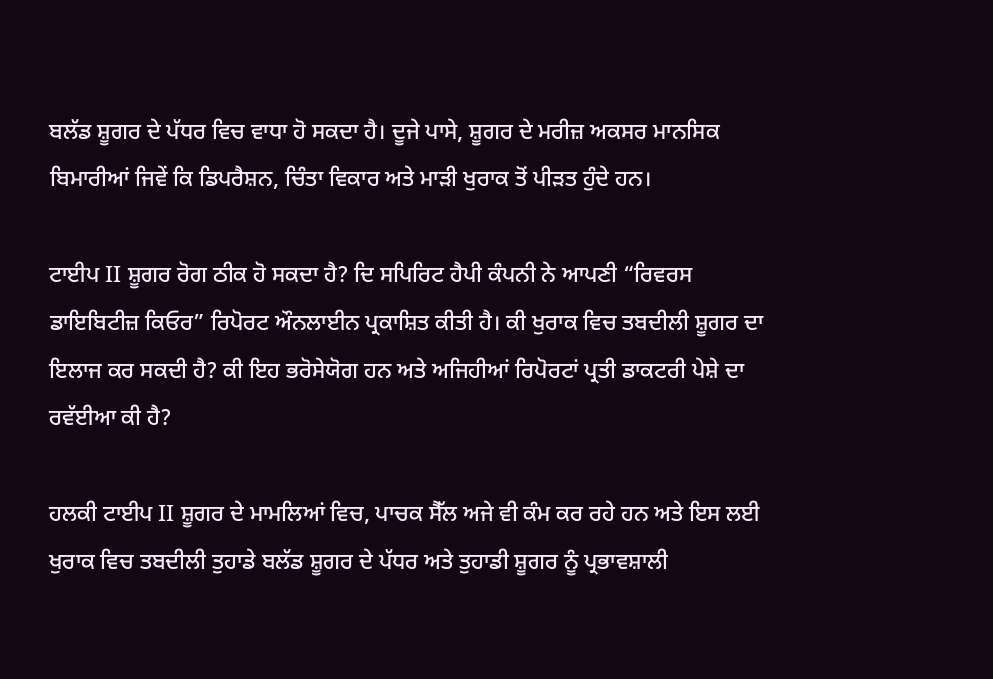ਬਲੱਡ ਸ਼ੂਗਰ ਦੇ ਪੱਧਰ ਵਿਚ ਵਾਧਾ ਹੋ ਸਕਦਾ ਹੈ। ਦੂਜੇ ਪਾਸੇ, ਸ਼ੂਗਰ ਦੇ ਮਰੀਜ਼ ਅਕਸਰ ਮਾਨਸਿਕ ਬਿਮਾਰੀਆਂ ਜਿਵੇਂ ਕਿ ਡਿਪਰੈਸ਼ਨ, ਚਿੰਤਾ ਵਿਕਾਰ ਅਤੇ ਮਾੜੀ ਖੁਰਾਕ ਤੋਂ ਪੀੜਤ ਹੁੰਦੇ ਹਨ।

ਟਾਈਪ II ਸ਼ੂਗਰ ਰੋਗ ਠੀਕ ਹੋ ਸਕਦਾ ਹੈ? ਦਿ ਸਪਿਰਿਟ ਹੈਪੀ ਕੰਪਨੀ ਨੇ ਆਪਣੀ “ਰਿਵਰਸ ਡਾਇਬਿਟੀਜ਼ ਕਿਓਰ” ਰਿਪੋਰਟ ਔਨਲਾਈਨ ਪ੍ਰਕਾਸ਼ਿਤ ਕੀਤੀ ਹੈ। ਕੀ ਖੁਰਾਕ ਵਿਚ ਤਬਦੀਲੀ ਸ਼ੂਗਰ ਦਾ ਇਲਾਜ ਕਰ ਸਕਦੀ ਹੈ? ਕੀ ਇਹ ਭਰੋਸੇਯੋਗ ਹਨ ਅਤੇ ਅਜਿਹੀਆਂ ਰਿਪੋਰਟਾਂ ਪ੍ਰਤੀ ਡਾਕਟਰੀ ਪੇਸ਼ੇ ਦਾ ਰਵੱਈਆ ਕੀ ਹੈ?

ਹਲਕੀ ਟਾਈਪ II ਸ਼ੂਗਰ ਦੇ ਮਾਮਲਿਆਂ ਵਿਚ, ਪਾਚਕ ਸੈੱਲ ਅਜੇ ਵੀ ਕੰਮ ਕਰ ਰਹੇ ਹਨ ਅਤੇ ਇਸ ਲਈ ਖੁਰਾਕ ਵਿਚ ਤਬਦੀਲੀ ਤੁਹਾਡੇ ਬਲੱਡ ਸ਼ੂਗਰ ਦੇ ਪੱਧਰ ਅਤੇ ਤੁਹਾਡੀ ਸ਼ੂਗਰ ਨੂੰ ਪ੍ਰਭਾਵਸ਼ਾਲੀ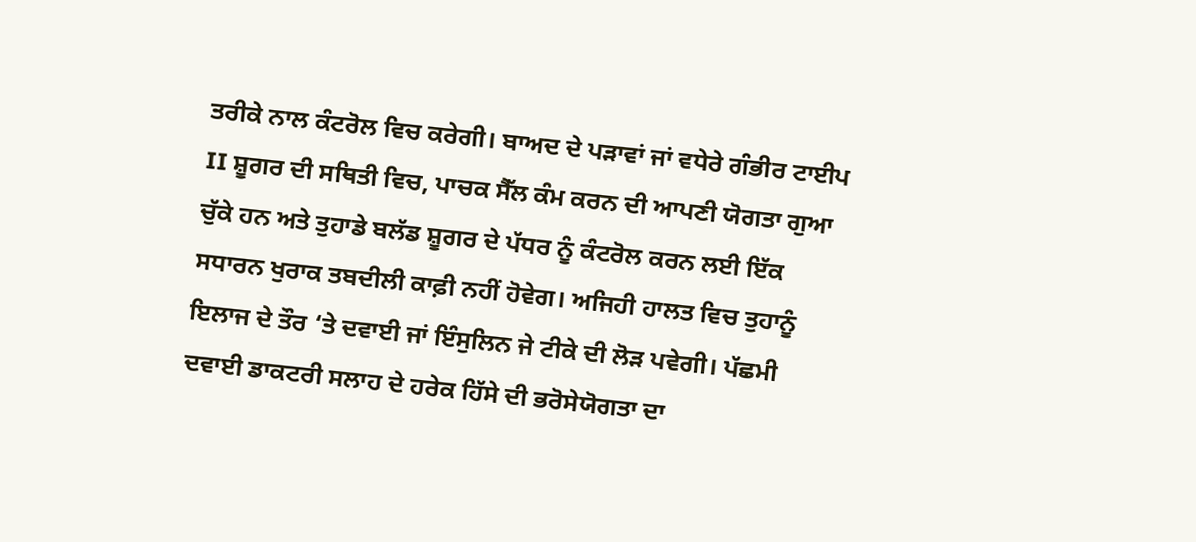ਤਰੀਕੇ ਨਾਲ ਕੰਟਰੋਲ ਵਿਚ ਕਰੇਗੀ। ਬਾਅਦ ਦੇ ਪੜਾਵਾਂ ਜਾਂ ਵਧੇਰੇ ਗੰਭੀਰ ਟਾਈਪ II ਸ਼ੂਗਰ ਦੀ ਸਥਿਤੀ ਵਿਚ, ਪਾਚਕ ਸੈੱਲ ਕੰਮ ਕਰਨ ਦੀ ਆਪਣੀ ਯੋਗਤਾ ਗੁਆ ਚੁੱਕੇ ਹਨ ਅਤੇ ਤੁਹਾਡੇ ਬਲੱਡ ਸ਼ੂਗਰ ਦੇ ਪੱਧਰ ਨੂੰ ਕੰਟਰੋਲ ਕਰਨ ਲਈ ਇੱਕ ਸਧਾਰਨ ਖੁਰਾਕ ਤਬਦੀਲੀ ਕਾਫ਼ੀ ਨਹੀਂ ਹੋਵੇਗ। ਅਜਿਹੀ ਹਾਲਤ ਵਿਚ ਤੁਹਾਨੂੰ ਇਲਾਜ ਦੇ ਤੌਰ ‘ਤੇ ਦਵਾਈ ਜਾਂ ਇੰਸੁਲਿਨ ਜੇ ਟੀਕੇ ਦੀ ਲੋੜ ਪਵੇਗੀ। ਪੱਛਮੀ ਦਵਾਈ ਡਾਕਟਰੀ ਸਲਾਹ ਦੇ ਹਰੇਕ ਹਿੱਸੇ ਦੀ ਭਰੋਸੇਯੋਗਤਾ ਦਾ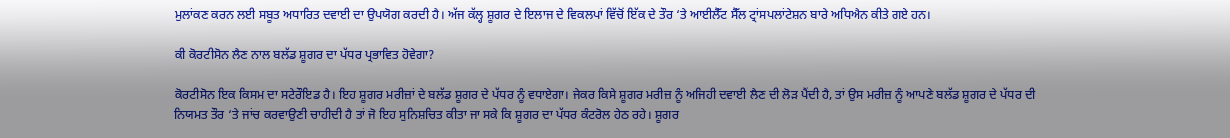ਮੁਲਾਂਕਣ ਕਰਨ ਲਈ ਸਬੂਤ ਅਧਾਰਿਤ ਦਵਾਈ ਦਾ ਉਪਯੋਗ ਕਰਦੀ ਹੈ। ਅੱਜ ਕੱਲ੍ਹ ਸ਼ੂਗਰ ਦੇ ਇਲਾਜ ਦੇ ਵਿਕਲਪਾਂ ਵਿੱਚੋਂ ਇੱਕ ਦੇ ਤੌਰ ‘ਤੇ ਆਈਲੈੱਟ ਸੈੱਲ ਟ੍ਰਾਂਸਪਲਾਂਟੇਸ਼ਨ ਬਾਰੇ ਅਧਿਐਨ ਕੀਤੇ ਗਏ ਹਨ।

ਕੀ ਕੋਰਟੀਸੋਨ ਲੈਣ ਨਾਲ ਬਲੱਡ ਸ਼ੂਗਰ ਦਾ ਪੱਧਰ ਪ੍ਰਭਾਵਿਤ ਹੋਵੇਗਾ?

ਕੋਰਟੀਸੋਨ ਇਕ ਕਿਸਮ ਦਾ ਸਟੇਰੌਇਡ ਹੈ। ਇਹ ਸ਼ੂਗਰ ਮਰੀਜ਼ਾਂ ਦੇ ਬਲੱਡ ਸ਼ੂਗਰ ਦੇ ਪੱਧਰ ਨੂੰ ਵਧਾਏਗਾ। ਜੇਕਰ ਕਿਸੇ ਸ਼ੂਗਰ ਮਰੀਜ਼ ਨੂੰ ਅਜਿਹੀ ਦਵਾਈ ਲੈਣ ਦੀ ਲੋੜ ਪੈਂਦੀ ਹੈ, ਤਾਂ ਉਸ ਮਰੀਜ਼ ਨੂੰ ਆਪਣੇ ਬਲੱਡ ਸ਼ੂਗਰ ਦੇ ਪੱਧਰ ਦੀ ਨਿਯਮਤ ਤੌਰ ‘ਤੇ ਜਾਂਚ ਕਰਵਾਉਣੀ ਚਾਹੀਦੀ ਹੈ ਤਾਂ ਜੋ ਇਹ ਸੁਨਿਸ਼ਚਿਤ ਕੀਤਾ ਜਾ ਸਕੇ ਕਿ ਸ਼ੂਗਰ ਦਾ ਪੱਧਰ ਕੰਟਰੋਲ ਹੇਠ ਰਹੇ। ਸ਼ੂਗਰ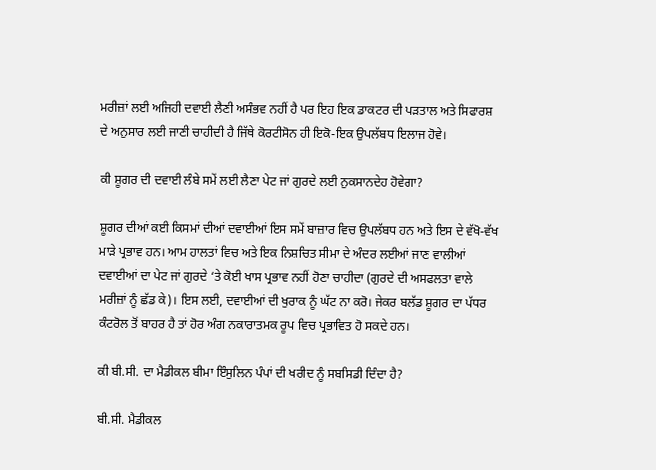ਮਰੀਜ਼ਾਂ ਲਈ ਅਜਿਹੀ ਦਵਾਈ ਲੈਣੀ ਅਸੰਭਵ ਨਹੀਂ ਹੈ ਪਰ ਇਹ ਇਕ ਡਾਕਟਰ ਦੀ ਪੜਤਾਲ ਅਤੇ ਸਿਫਾਰਸ਼ ਦੇ ਅਨੁਸਾਰ ਲਈ ਜਾਣੀ ਚਾਹੀਦੀ ਹੈ ਜਿੱਥੇ ਕੋਰਟੀਸੋਨ ਹੀ ਇਕੋ-ਇਕ ਉਪਲੱਬਧ ਇਲਾਜ ਹੋਵੇ।

ਕੀ ਸ਼ੂਗਰ ਦੀ ਦਵਾਈ ਲੰਬੇ ਸਮੇਂ ਲਈ ਲੈਣਾ ਪੇਟ ਜਾਂ ਗੁਰਦੇ ਲਈ ਨੁਕਸਾਨਦੇਹ ਹੋਵੇਗਾ?

ਸ਼ੂਗਰ ਦੀਆਂ ਕਈ ਕਿਸਮਾਂ ਦੀਆਂ ਦਵਾਈਆਂ ਇਸ ਸਮੇਂ ਬਾਜ਼ਾਰ ਵਿਚ ਉਪਲੱਬਧ ਹਨ ਅਤੇ ਇਸ ਦੇ ਵੱਖੋ-ਵੱਖ ਮਾੜੇ ਪ੍ਰਭਾਵ ਹਨ। ਆਮ ਹਾਲਤਾਂ ਵਿਚ ਅਤੇ ਇਕ ਨਿਸ਼ਚਿਤ ਸੀਮਾ ਦੇ ਅੰਦਰ ਲਈਆਂ ਜਾਣ ਵਾਲੀਆਂ ਦਵਾਈਆਂ ਦਾ ਪੇਟ ਜਾਂ ਗੁਰਦੇ ‘ਤੇ ਕੋਈ ਖਾਸ ਪ੍ਰਭਾਵ ਨਹੀਂ ਹੋਣਾ ਚਾਹੀਦਾ (ਗੁਰਦੇ ਦੀ ਅਸਫਲਤਾ ਵਾਲੇ ਮਰੀਜ਼ਾਂ ਨੂੰ ਛੱਡ ਕੇ)। ਇਸ ਲਈ, ਦਵਾਈਆਂ ਦੀ ਖੁਰਾਕ ਨੂੰ ਘੱਟ ਨਾ ਕਰੋ। ਜੇਕਰ ਬਲੱਡ ਸ਼ੂਗਰ ਦਾ ਪੱਧਰ ਕੰਟਰੋਲ ਤੋਂ ਬਾਹਰ ਹੈ ਤਾਂ ਹੋਰ ਅੰਗ ਨਕਾਰਾਤਮਕ ਰੂਪ ਵਿਚ ਪ੍ਰਭਾਵਿਤ ਹੋ ਸਕਦੇ ਹਨ।

ਕੀ ਬੀ.ਸੀ. ਦਾ ਮੈਡੀਕਲ ਬੀਮਾ ਇੰਸੁਲਿਨ ਪੰਪਾਂ ਦੀ ਖਰੀਦ ਨੂੰ ਸਬਸਿਡੀ ਦਿੰਦਾ ਹੈ?

ਬੀ.ਸੀ. ਮੈਡੀਕਲ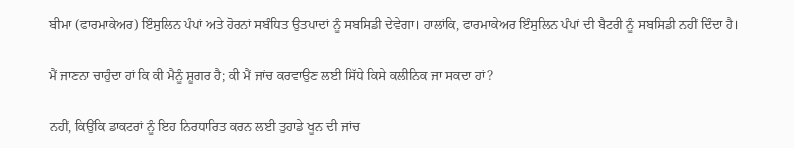ਬੀਮਾ (ਫਾਰਮਾਕੇਅਰ) ਇੰਸੁਲਿਨ ਪੰਪਾਂ ਅਤੇ ਹੋਰਨਾਂ ਸਬੰਧਿਤ ਉਤਪਾਦਾਂ ਨੂੰ ਸਬਸਿਡੀ ਦੇਵੇਗਾ। ਹਾਲਾਂਕਿ, ਫਾਰਮਾਕੇਅਰ ਇੰਸੁਲਿਨ ਪੰਪਾਂ ਦੀ ਬੈਟਰੀ ਨੂੰ ਸਬਸਿਡੀ ਨਹੀਂ ਦਿੰਦਾ ਹੈ।

ਮੈਂ ਜਾਣਨਾ ਚਾਹੁੰਦਾ ਹਾਂ ਕਿ ਕੀ ਮੈਨੂੰ ਸ਼ੂਗਰ ਹੈ; ਕੀ ਮੈਂ ਜਾਂਚ ਕਰਵਾਉਣ ਲਈ ਸਿੱਧੇ ਕਿਸੇ ਕਲੀਨਿਕ ਜਾ ਸਕਦਾ ਹਾਂ?

ਨਹੀਂ, ਕਿਉਂਕਿ ਡਾਕਟਰਾਂ ਨੂੰ ਇਹ ਨਿਰਧਾਰਿਤ ਕਰਨ ਲਈ ਤੁਹਾਡੇ ਖੂਨ ਦੀ ਜਾਂਚ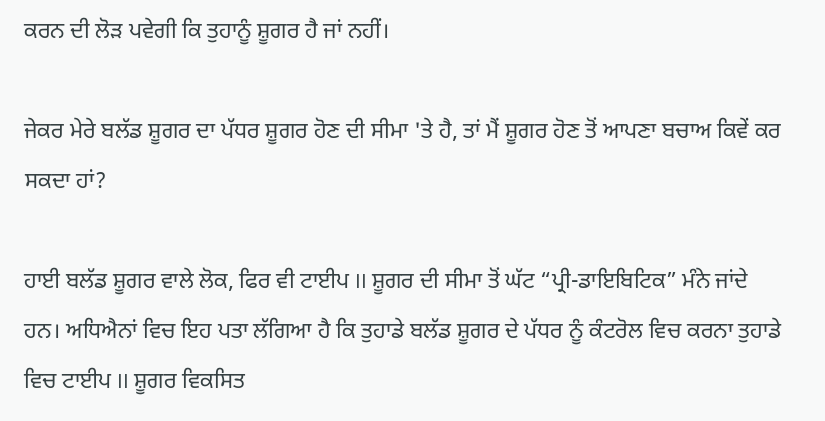ਕਰਨ ਦੀ ਲੋੜ ਪਵੇਗੀ ਕਿ ਤੁਹਾਨੂੰ ਸ਼ੂਗਰ ਹੈ ਜਾਂ ਨਹੀਂ।

ਜੇਕਰ ਮੇਰੇ ਬਲੱਡ ਸ਼ੂਗਰ ਦਾ ਪੱਧਰ ਸ਼ੂਗਰ ਹੋਣ ਦੀ ਸੀਮਾ 'ਤੇ ਹੈ, ਤਾਂ ਮੈਂ ਸ਼ੂਗਰ ਹੋਣ ਤੋਂ ਆਪਣਾ ਬਚਾਅ ਕਿਵੇਂ ਕਰ ਸਕਦਾ ਹਾਂ?

ਹਾਈ ਬਲੱਡ ਸ਼ੂਗਰ ਵਾਲੇ ਲੋਕ, ਫਿਰ ਵੀ ਟਾਈਪ II ਸ਼ੂਗਰ ਦੀ ਸੀਮਾ ਤੋਂ ਘੱਟ “ਪ੍ਰੀ-ਡਾਇਬਿਟਿਕ” ਮੰਨੇ ਜਾਂਦੇ ਹਨ। ਅਧਿਐਨਾਂ ਵਿਚ ਇਹ ਪਤਾ ਲੱਗਿਆ ਹੈ ਕਿ ਤੁਹਾਡੇ ਬਲੱਡ ਸ਼ੂਗਰ ਦੇ ਪੱਧਰ ਨੂੰ ਕੰਟਰੋਲ ਵਿਚ ਕਰਨਾ ਤੁਹਾਡੇ ਵਿਚ ਟਾਈਪ II ਸ਼ੂਗਰ ਵਿਕਸਿਤ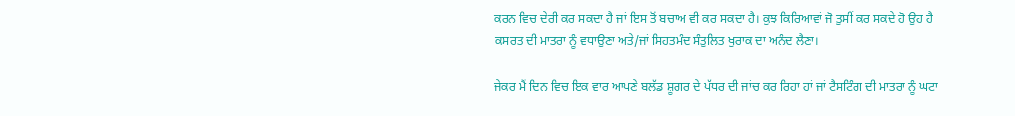ਕਰਨ ਵਿਚ ਦੇਰੀ ਕਰ ਸਕਦਾ ਹੈ ਜਾਂ ਇਸ ਤੋਂ ਬਚਾਅ ਵੀ ਕਰ ਸਕਦਾ ਹੈ। ਕੁਝ ਕਿਰਿਆਵਾਂ ਜੋ ਤੁਸੀਂ ਕਰ ਸਕਦੇ ਹੋ ਉਹ ਹੈ ਕਸਰਤ ਦੀ ਮਾਤਰਾ ਨੂੰ ਵਧਾਉਣਾ ਅਤੇ/ਜਾਂ ਸਿਹਤਮੰਦ ਸੰਤੁਲਿਤ ਖੁਰਾਕ ਦਾ ਅਨੰਦ ਲੈਣਾ।

ਜੇਕਰ ਮੈਂ ਦਿਨ ਵਿਚ ਇਕ ਵਾਰ ਆਪਣੇ ਬਲੱਡ ਸ਼ੂਗਰ ਦੇ ਪੱਧਰ ਦੀ ਜਾਂਚ ਕਰ ਰਿਹਾ ਹਾਂ ਜਾਂ ਟੈਸਟਿੰਗ ਦੀ ਮਾਤਰਾ ਨੂੰ ਘਟਾ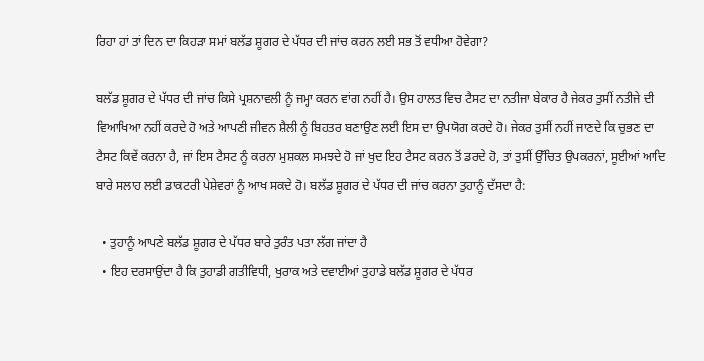ਰਿਹਾ ਹਾਂ ਤਾਂ ਦਿਨ ਦਾ ਕਿਹੜਾ ਸਮਾਂ ਬਲੱਡ ਸ਼ੂਗਰ ਦੇ ਪੱਧਰ ਦੀ ਜਾਂਚ ਕਰਨ ਲਈ ਸਭ ਤੋਂ ਵਧੀਆ ਹੋਵੇਗਾ?

ਬਲੱਡ ਸ਼ੂਗਰ ਦੇ ਪੱਧਰ ਦੀ ਜਾਂਚ ਕਿਸੇ ਪ੍ਰਸ਼ਨਾਵਲੀ ਨੂੰ ਜਮ੍ਹਾ ਕਰਨ ਵਾਂਗ ਨਹੀਂ ਹੈ। ਉਸ ਹਾਲਤ ਵਿਚ ਟੈਸਟ ਦਾ ਨਤੀਜਾ ਬੇਕਾਰ ਹੈ ਜੇਕਰ ਤੁਸੀਂ ਨਤੀਜੇ ਦੀ ਵਿਆਖਿਆ ਨਹੀਂ ਕਰਦੇ ਹੋ ਅਤੇ ਆਪਣੀ ਜੀਵਨ ਸ਼ੈਲੀ ਨੂੰ ਬਿਹਤਰ ਬਣਾਉਣ ਲਈ ਇਸ ਦਾ ਉਪਯੋਗ ਕਰਦੇ ਹੋ। ਜੇਕਰ ਤੁਸੀਂ ਨਹੀਂ ਜਾਣਦੇ ਕਿ ਚੁਭਣ ਦਾ ਟੈਸਟ ਕਿਵੇਂ ਕਰਨਾ ਹੈ, ਜਾਂ ਇਸ ਟੈਸਟ ਨੂੰ ਕਰਨਾ ਮੁਸ਼ਕਲ ਸਮਝਦੇ ਹੋ ਜਾਂ ਖੁਦ ਇਹ ਟੈਸਟ ਕਰਨ ਤੋਂ ਡਰਦੇ ਹੋ, ਤਾਂ ਤੁਸੀਂ ਉੱਚਿਤ ਉਪਕਰਨਾਂ, ਸੂਈਆਂ ਆਦਿ ਬਾਰੇ ਸਲਾਹ ਲਈ ਡਾਕਟਰੀ ਪੇਸ਼ੇਵਰਾਂ ਨੂੰ ਆਖ ਸਕਦੇ ਹੋ। ਬਲੱਡ ਸ਼ੂਗਰ ਦੇ ਪੱਧਰ ਦੀ ਜਾਂਚ ਕਰਨਾ ਤੁਹਾਨੂੰ ਦੱਸਦਾ ਹੈ:

  • ਤੁਹਾਨੂੰ ਆਪਣੇ ਬਲੱਡ ਸ਼ੂਗਰ ਦੇ ਪੱਧਰ ਬਾਰੇ ਤੁਰੰਤ ਪਤਾ ਲੱਗ ਜਾਂਦਾ ਹੈ
  • ਇਹ ਦਰਸਾਉਂਦਾ ਹੈ ਕਿ ਤੁਹਾਡੀ ਗਤੀਵਿਧੀ, ਖੁਰਾਕ ਅਤੇ ਦਵਾਈਆਂ ਤੁਹਾਡੇ ਬਲੱਡ ਸ਼ੂਗਰ ਦੇ ਪੱਧਰ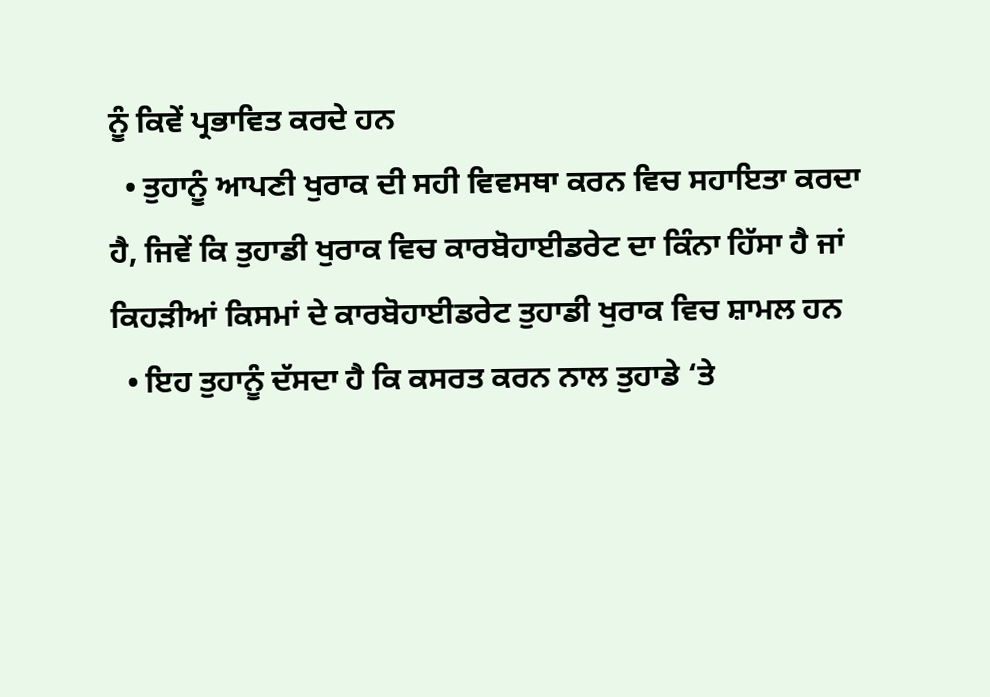ਨੂੰ ਕਿਵੇਂ ਪ੍ਰਭਾਵਿਤ ਕਰਦੇ ਹਨ
  • ਤੁਹਾਨੂੰ ਆਪਣੀ ਖੁਰਾਕ ਦੀ ਸਹੀ ਵਿਵਸਥਾ ਕਰਨ ਵਿਚ ਸਹਾਇਤਾ ਕਰਦਾ ਹੈ, ਜਿਵੇਂ ਕਿ ਤੁਹਾਡੀ ਖੁਰਾਕ ਵਿਚ ਕਾਰਬੋਹਾਈਡਰੇਟ ਦਾ ਕਿੰਨਾ ਹਿੱਸਾ ਹੈ ਜਾਂ ਕਿਹੜੀਆਂ ਕਿਸਮਾਂ ਦੇ ਕਾਰਬੋਹਾਈਡਰੇਟ ਤੁਹਾਡੀ ਖੁਰਾਕ ਵਿਚ ਸ਼ਾਮਲ ਹਨ
  • ਇਹ ਤੁਹਾਨੂੰ ਦੱਸਦਾ ਹੈ ਕਿ ਕਸਰਤ ਕਰਨ ਨਾਲ ਤੁਹਾਡੇ ‘ਤੇ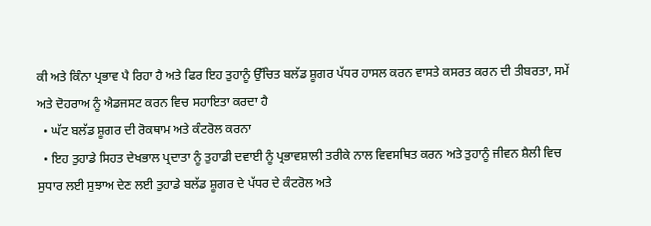ਕੀ ਅਤੇ ਕਿੰਨਾ ਪ੍ਰਭਾਵ ਪੈ ਰਿਹਾ ਹੈ ਅਤੇ ਫਿਰ ਇਹ ਤੁਹਾਨੂੰ ਉੱਚਿਤ ਬਲੱਡ ਸ਼ੂਗਰ ਪੱਧਰ ਹਾਸਲ ਕਰਨ ਵਾਸਤੇ ਕਸਰਤ ਕਰਨ ਦੀ ਤੀਬਰਤਾ, ਸਮੇਂ ਅਤੇ ਦੋਹਰਾਅ ਨੂੰ ਐਡਜਸਟ ਕਰਨ ਵਿਚ ਸਹਾਇਤਾ ਕਰਦਾ ਹੈ
  • ਘੱਟ ਬਲੱਡ ਸ਼ੂਗਰ ਦੀ ਰੋਕਥਾਮ ਅਤੇ ਕੰਟਰੋਲ ਕਰਨਾ
  • ਇਹ ਤੁਹਾਡੇ ਸਿਹਤ ਦੇਖਭਾਲ ਪ੍ਰਦਾਤਾ ਨੂੰ ਤੁਹਾਡੀ ਦਵਾਈ ਨੂੰ ਪ੍ਰਭਾਵਸ਼ਾਲੀ ਤਰੀਕੇ ਨਾਲ ਵਿਵਸਥਿਤ ਕਰਨ ਅਤੇ ਤੁਹਾਨੂੰ ਜੀਵਨ ਸ਼ੈਲੀ ਵਿਚ ਸੁਧਾਰ ਲਈ ਸੁਝਾਅ ਦੇਣ ਲਈ ਤੁਹਾਡੇ ਬਲੱਡ ਸ਼ੂਗਰ ਦੇ ਪੱਧਰ ਦੇ ਕੰਟਰੋਲ ਅਤੇ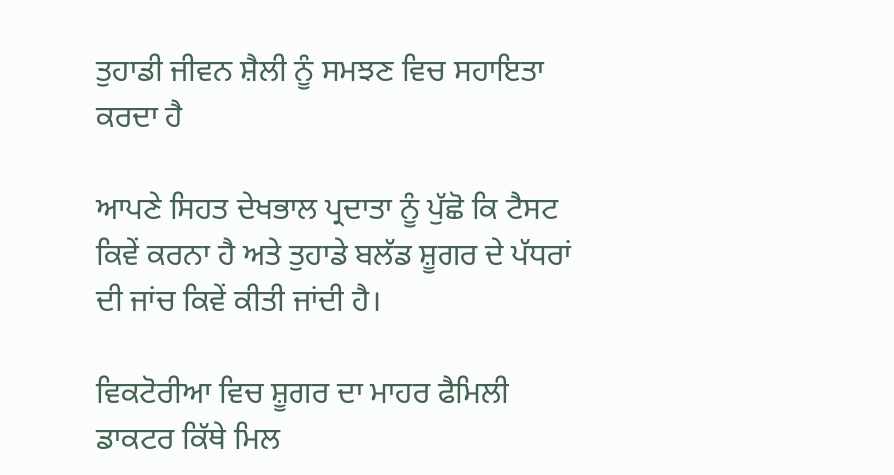ਤੁਹਾਡੀ ਜੀਵਨ ਸ਼ੈਲੀ ਨੂੰ ਸਮਝਣ ਵਿਚ ਸਹਾਇਤਾ ਕਰਦਾ ਹੈ

ਆਪਣੇ ਸਿਹਤ ਦੇਖਭਾਲ ਪ੍ਰਦਾਤਾ ਨੂੰ ਪੁੱਛੋ ਕਿ ਟੈਸਟ ਕਿਵੇਂ ਕਰਨਾ ਹੈ ਅਤੇ ਤੁਹਾਡੇ ਬਲੱਡ ਸ਼ੂਗਰ ਦੇ ਪੱਧਰਾਂ ਦੀ ਜਾਂਚ ਕਿਵੇਂ ਕੀਤੀ ਜਾਂਦੀ ਹੈ।

ਵਿਕਟੋਰੀਆ ਵਿਚ ਸ਼ੂਗਰ ਦਾ ਮਾਹਰ ਫੈਮਿਲੀ ਡਾਕਟਰ ਕਿੱਥੇ ਮਿਲ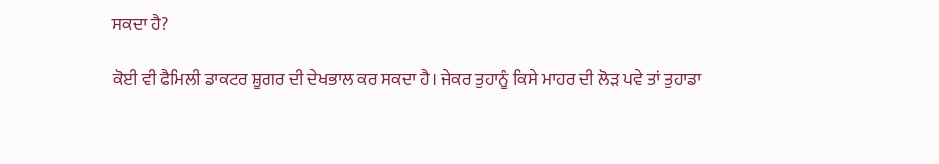ਸਕਦਾ ਹੈ?

ਕੋਈ ਵੀ ਫੈਮਿਲੀ ਡਾਕਟਰ ਸ਼ੂਗਰ ਦੀ ਦੇਖਭਾਲ ਕਰ ਸਕਦਾ ਹੈ। ਜੇਕਰ ਤੁਹਾਨੂੰ ਕਿਸੇ ਮਾਹਰ ਦੀ ਲੋੜ ਪਵੇ ਤਾਂ ਤੁਹਾਡਾ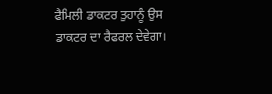ਫੈਮਿਲੀ ਡਾਕਟਰ ਤੁਹਾਨੂੰ ਉਸ ਡਾਕਟਰ ਦਾ ਰੈਫਰਲ ਦੇਵੇਗਾ।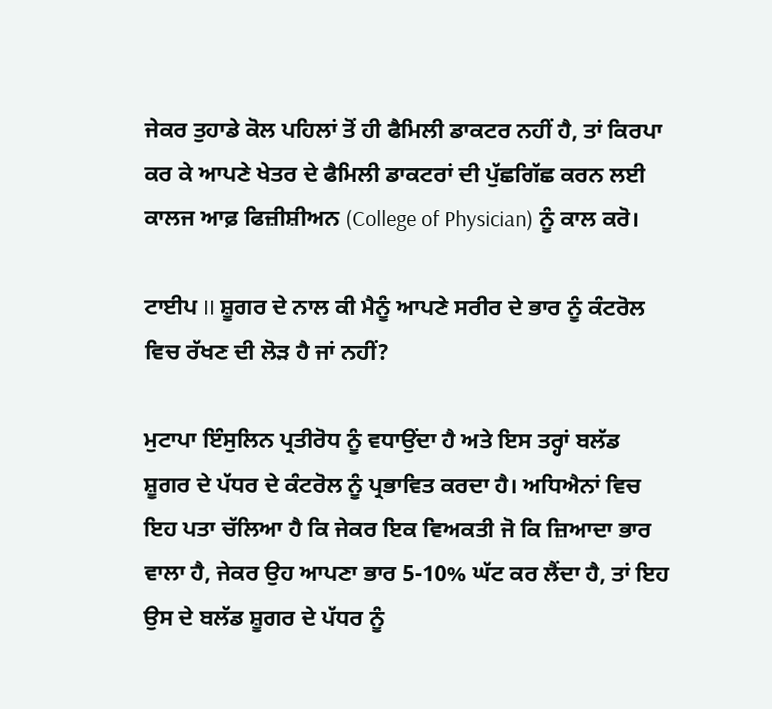ਜੇਕਰ ਤੁਹਾਡੇ ਕੋਲ ਪਹਿਲਾਂ ਤੋਂ ਹੀ ਫੈਮਿਲੀ ਡਾਕਟਰ ਨਹੀਂ ਹੈ, ਤਾਂ ਕਿਰਪਾ ਕਰ ਕੇ ਆਪਣੇ ਖੇਤਰ ਦੇ ਫੈਮਿਲੀ ਡਾਕਟਰਾਂ ਦੀ ਪੁੱਛਗਿੱਛ ਕਰਨ ਲਈ ਕਾਲਜ ਆਫ਼ ਫਿਜ਼ੀਸ਼ੀਅਨ (College of Physician) ਨੂੰ ਕਾਲ ਕਰੋ।

ਟਾਈਪ II ਸ਼ੂਗਰ ਦੇ ਨਾਲ ਕੀ ਮੈਨੂੰ ਆਪਣੇ ਸਰੀਰ ਦੇ ਭਾਰ ਨੂੰ ਕੰਟਰੋਲ ਵਿਚ ਰੱਖਣ ਦੀ ਲੋੜ ਹੈ ਜਾਂ ਨਹੀਂ?

ਮੁਟਾਪਾ ਇੰਸੁਲਿਨ ਪ੍ਰਤੀਰੋਧ ਨੂੰ ਵਧਾਉਂਦਾ ਹੈ ਅਤੇ ਇਸ ਤਰ੍ਹਾਂ ਬਲੱਡ ਸ਼ੂਗਰ ਦੇ ਪੱਧਰ ਦੇ ਕੰਟਰੋਲ ਨੂੰ ਪ੍ਰਭਾਵਿਤ ਕਰਦਾ ਹੈ। ਅਧਿਐਨਾਂ ਵਿਚ ਇਹ ਪਤਾ ਚੱਲਿਆ ਹੈ ਕਿ ਜੇਕਰ ਇਕ ਵਿਅਕਤੀ ਜੋ ਕਿ ਜ਼ਿਆਦਾ ਭਾਰ ਵਾਲਾ ਹੈ, ਜੇਕਰ ਉਹ ਆਪਣਾ ਭਾਰ 5-10% ਘੱਟ ਕਰ ਲੈਂਦਾ ਹੈ, ਤਾਂ ਇਹ ਉਸ ਦੇ ਬਲੱਡ ਸ਼ੂਗਰ ਦੇ ਪੱਧਰ ਨੂੰ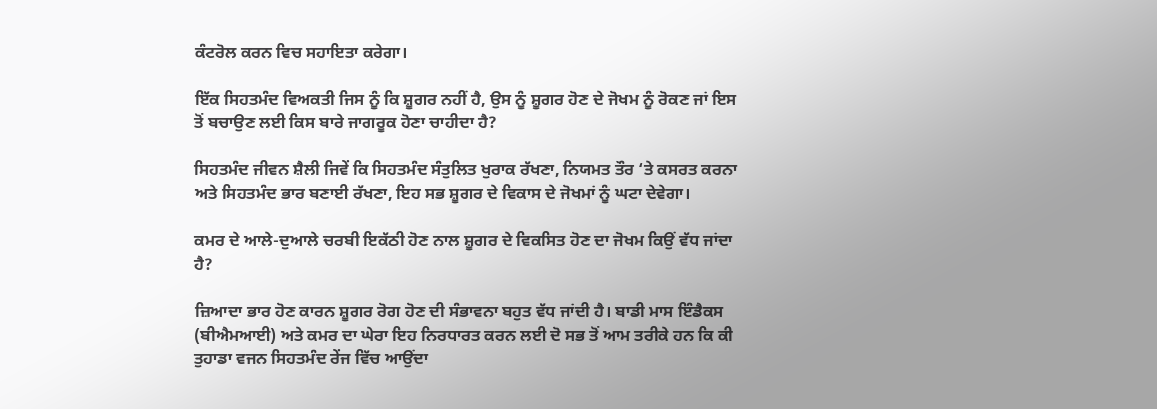ਕੰਟਰੋਲ ਕਰਨ ਵਿਚ ਸਹਾਇਤਾ ਕਰੇਗਾ।

ਇੱਕ ਸਿਹਤਮੰਦ ਵਿਅਕਤੀ ਜਿਸ ਨੂੰ ਕਿ ਸ਼ੂਗਰ ਨਹੀਂ ਹੈ, ਉਸ ਨੂੰ ਸ਼ੂਗਰ ਹੋਣ ਦੇ ਜੋਖਮ ਨੂੰ ਰੋਕਣ ਜਾਂ ਇਸ ਤੋਂ ਬਚਾਉਣ ਲਈ ਕਿਸ ਬਾਰੇ ਜਾਗਰੂਕ ਹੋਣਾ ਚਾਹੀਦਾ ਹੈ?

ਸਿਹਤਮੰਦ ਜੀਵਨ ਸ਼ੈਲੀ ਜਿਵੇਂ ਕਿ ਸਿਹਤਮੰਦ ਸੰਤੁਲਿਤ ਖੁਰਾਕ ਰੱਖਣਾ, ਨਿਯਮਤ ਤੌਰ ‘ਤੇ ਕਸਰਤ ਕਰਨਾ ਅਤੇ ਸਿਹਤਮੰਦ ਭਾਰ ਬਣਾਈ ਰੱਖਣਾ, ਇਹ ਸਭ ਸ਼ੂਗਰ ਦੇ ਵਿਕਾਸ ਦੇ ਜੋਖਮਾਂ ਨੂੰ ਘਟਾ ਦੇਵੇਗਾ।

ਕਮਰ ਦੇ ਆਲੇ-ਦੁਆਲੇ ਚਰਬੀ ਇਕੱਠੀ ਹੋਣ ਨਾਲ ਸ਼ੂਗਰ ਦੇ ਵਿਕਸਿਤ ਹੋਣ ਦਾ ਜੋਖਮ ਕਿਉਂ ਵੱਧ ਜਾਂਦਾ ਹੈ?

ਜ਼ਿਆਦਾ ਭਾਰ ਹੋਣ ਕਾਰਨ ਸ਼ੂਗਰ ਰੋਗ ਹੋਣ ਦੀ ਸੰਭਾਵਨਾ ਬਹੁਤ ਵੱਧ ਜਾਂਦੀ ਹੈ। ਬਾਡੀ ਮਾਸ ਇੰਡੈਕਸ (ਬੀਐਮਆਈ) ਅਤੇ ਕਮਰ ਦਾ ਘੇਰਾ ਇਹ ਨਿਰਧਾਰਤ ਕਰਨ ਲਈ ਦੋ ਸਭ ਤੋਂ ਆਮ ਤਰੀਕੇ ਹਨ ਕਿ ਕੀ ਤੁਹਾਡਾ ਵਜਨ ਸਿਹਤਮੰਦ ਰੇਂਜ ਵਿੱਚ ਆਉਂਦਾ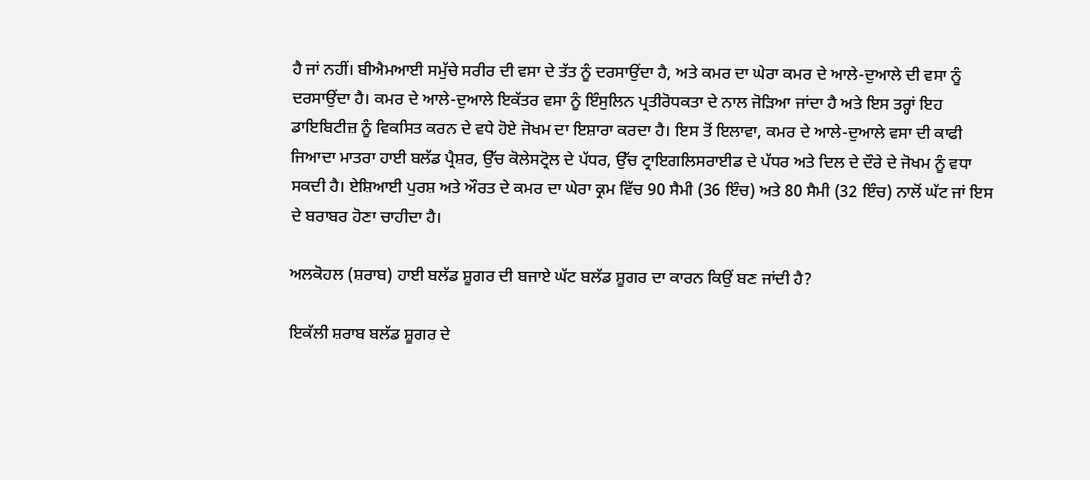ਹੈ ਜਾਂ ਨਹੀਂ। ਬੀਐਮਆਈ ਸਮੁੱਚੇ ਸਰੀਰ ਦੀ ਵਸਾ ਦੇ ਤੱਤ ਨੂੰ ਦਰਸਾਉਂਦਾ ਹੈ, ਅਤੇ ਕਮਰ ਦਾ ਘੇਰਾ ਕਮਰ ਦੇ ਆਲੇ-ਦੁਆਲੇ ਦੀ ਵਸਾ ਨੂੰ ਦਰਸਾਉਂਦਾ ਹੈ। ਕਮਰ ਦੇ ਆਲੇ-ਦੁਆਲੇ ਇਕੱਤਰ ਵਸਾ ਨੂੰ ਇੰਸੁਲਿਨ ਪ੍ਰਤੀਰੋਧਕਤਾ ਦੇ ਨਾਲ ਜੋੜਿਆ ਜਾਂਦਾ ਹੈ ਅਤੇ ਇਸ ਤਰ੍ਹਾਂ ਇਹ ਡਾਇਬਿਟੀਜ਼ ਨੂੰ ਵਿਕਸਿਤ ਕਰਨ ਦੇ ਵਧੇ ਹੋਏ ਜੋਖਮ ਦਾ ਇਸ਼ਾਰਾ ਕਰਦਾ ਹੈ। ਇਸ ਤੋਂ ਇਲਾਵਾ, ਕਮਰ ਦੇ ਆਲੇ-ਦੁਆਲੇ ਵਸਾ ਦੀ ਕਾਫੀ ਜਿਆਦਾ ਮਾਤਰਾ ਹਾਈ ਬਲੱਡ ਪ੍ਰੈਸ਼ਰ, ਉੱਚ ਕੋਲੇਸਟ੍ਰੋਲ ਦੇ ਪੱਧਰ, ਉੱਚ ਟ੍ਰਾਇਗਲਿਸਰਾਈਡ ਦੇ ਪੱਧਰ ਅਤੇ ਦਿਲ ਦੇ ਦੌਰੇ ਦੇ ਜੋਖਮ ਨੂੰ ਵਧਾ ਸਕਦੀ ਹੈ। ਏਸ਼ਿਆਈ ਪੁਰਸ਼ ਅਤੇ ਔਰਤ ਦੇ ਕਮਰ ਦਾ ਘੇਰਾ ਕ੍ਰਮ ਵਿੱਚ 90 ਸੈਮੀ (36 ਇੰਚ) ਅਤੇ 80 ਸੈਮੀ (32 ਇੰਚ) ਨਾਲੋਂ ਘੱਟ ਜਾਂ ਇਸ ਦੇ ਬਰਾਬਰ ਹੋਣਾ ਚਾਹੀਦਾ ਹੈ।

ਅਲਕੋਹਲ (ਸ਼ਰਾਬ) ਹਾਈ ਬਲੱਡ ਸ਼ੂਗਰ ਦੀ ਬਜਾਏ ਘੱਟ ਬਲੱਡ ਸ਼ੂਗਰ ਦਾ ਕਾਰਨ ਕਿਉਂ ਬਣ ਜਾਂਦੀ ਹੈ?

ਇਕੱਲੀ ਸ਼ਰਾਬ ਬਲੱਡ ਸ਼ੂਗਰ ਦੇ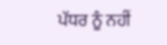ਪੱਧਰ ਨੂੰ ਨਹੀਂ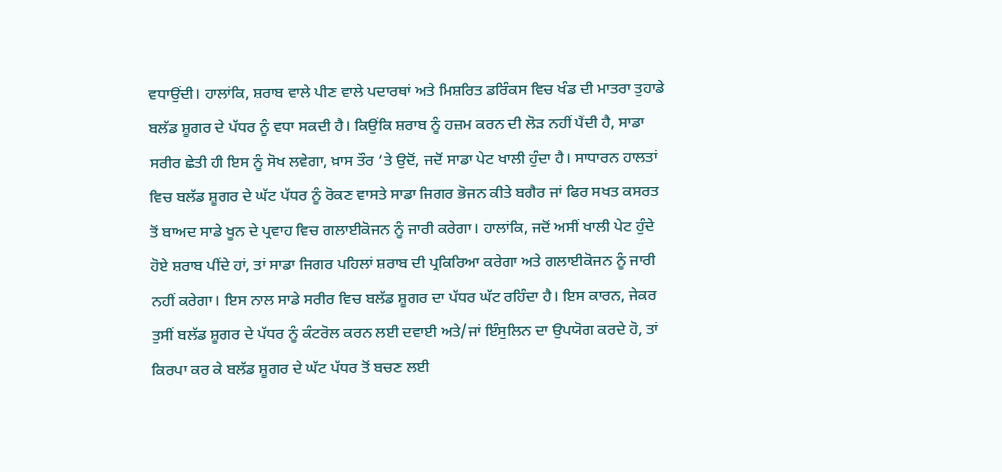ਵਧਾਉਂਦੀ। ਹਾਲਾਂਕਿ, ਸ਼ਰਾਬ ਵਾਲੇ ਪੀਣ ਵਾਲੇ ਪਦਾਰਥਾਂ ਅਤੇ ਮਿਸ਼ਰਿਤ ਡਰਿੰਕਸ ਵਿਚ ਖੰਡ ਦੀ ਮਾਤਰਾ ਤੁਹਾਡੇ ਬਲੱਡ ਸ਼ੂਗਰ ਦੇ ਪੱਧਰ ਨੂੰ ਵਧਾ ਸਕਦੀ ਹੈ। ਕਿਉਂਕਿ ਸ਼ਰਾਬ ਨੂੰ ਹਜ਼ਮ ਕਰਨ ਦੀ ਲੋੜ ਨਹੀਂ ਪੈਂਦੀ ਹੈ, ਸਾਡਾ ਸਰੀਰ ਛੇਤੀ ਹੀ ਇਸ ਨੂੰ ਸੋਖ ਲਵੇਗਾ, ਖ਼ਾਸ ਤੌਰ ‘ਤੇ ਉਦੋਂ, ਜਦੋਂ ਸਾਡਾ ਪੇਟ ਖਾਲੀ ਹੁੰਦਾ ਹੈ। ਸਾਧਾਰਨ ਹਾਲਤਾਂ ਵਿਚ ਬਲੱਡ ਸ਼ੂਗਰ ਦੇ ਘੱਟ ਪੱਧਰ ਨੂੰ ਰੋਕਣ ਵਾਸਤੇ ਸਾਡਾ ਜਿਗਰ ਭੋਜਨ ਕੀਤੇ ਬਗੈਰ ਜਾਂ ਫਿਰ ਸਖਤ ਕਸਰਤ ਤੋਂ ਬਾਅਦ ਸਾਡੇ ਖੂਨ ਦੇ ਪ੍ਰਵਾਹ ਵਿਚ ਗਲਾਈਕੋਜਨ ਨੂੰ ਜਾਰੀ ਕਰੇਗਾ। ਹਾਲਾਂਕਿ, ਜਦੋਂ ਅਸੀਂ ਖਾਲੀ ਪੇਟ ਹੁੰਦੇ ਹੋਏ ਸ਼ਰਾਬ ਪੀਂਦੇ ਹਾਂ, ਤਾਂ ਸਾਡਾ ਜਿਗਰ ਪਹਿਲਾਂ ਸ਼ਰਾਬ ਦੀ ਪ੍ਰਕਿਰਿਆ ਕਰੇਗਾ ਅਤੇ ਗਲਾਈਕੋਜਨ ਨੂੰ ਜਾਰੀ ਨਹੀਂ ਕਰੇਗਾ। ਇਸ ਨਾਲ ਸਾਡੇ ਸਰੀਰ ਵਿਚ ਬਲੱਡ ਸ਼ੂਗਰ ਦਾ ਪੱਧਰ ਘੱਟ ਰਹਿੰਦਾ ਹੈ। ਇਸ ਕਾਰਨ, ਜੇਕਰ ਤੁਸੀਂ ਬਲੱਡ ਸ਼ੂਗਰ ਦੇ ਪੱਧਰ ਨੂੰ ਕੰਟਰੋਲ ਕਰਨ ਲਈ ਦਵਾਈ ਅਤੇ/ਜਾਂ ਇੰਸੁਲਿਨ ਦਾ ਉਪਯੋਗ ਕਰਦੇ ਹੋ, ਤਾਂ ਕਿਰਪਾ ਕਰ ਕੇ ਬਲੱਡ ਸ਼ੂਗਰ ਦੇ ਘੱਟ ਪੱਧਰ ਤੋਂ ਬਚਣ ਲਈ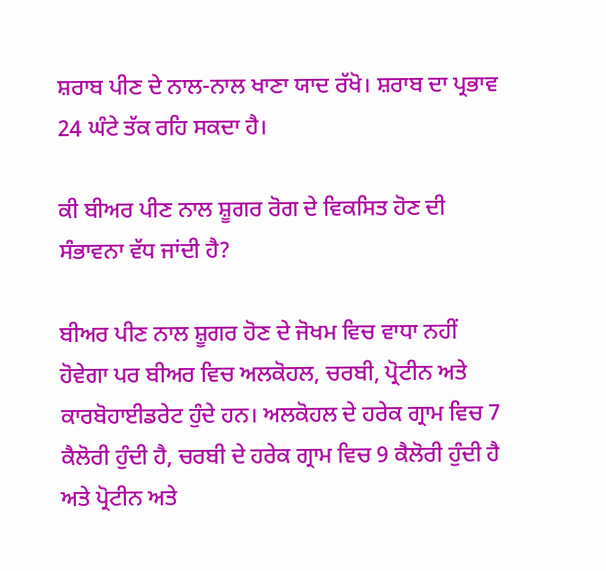ਸ਼ਰਾਬ ਪੀਣ ਦੇ ਨਾਲ-ਨਾਲ ਖਾਣਾ ਯਾਦ ਰੱਖੋ। ਸ਼ਰਾਬ ਦਾ ਪ੍ਰਭਾਵ 24 ਘੰਟੇ ਤੱਕ ਰਹਿ ਸਕਦਾ ਹੈ।

ਕੀ ਬੀਅਰ ਪੀਣ ਨਾਲ ਸ਼ੂਗਰ ਰੋਗ ਦੇ ਵਿਕਸਿਤ ਹੋਣ ਦੀ ਸੰਭਾਵਨਾ ਵੱਧ ਜਾਂਦੀ ਹੈ?

ਬੀਅਰ ਪੀਣ ਨਾਲ ਸ਼ੂਗਰ ਹੋਣ ਦੇ ਜੋਖਮ ਵਿਚ ਵਾਧਾ ਨਹੀਂ ਹੋਵੇਗਾ ਪਰ ਬੀਅਰ ਵਿਚ ਅਲਕੋਹਲ, ਚਰਬੀ, ਪ੍ਰੋਟੀਨ ਅਤੇ ਕਾਰਬੋਹਾਈਡਰੇਟ ਹੁੰਦੇ ਹਨ। ਅਲਕੋਹਲ ਦੇ ਹਰੇਕ ਗ੍ਰਾਮ ਵਿਚ 7 ਕੈਲੋਰੀ ਹੁੰਦੀ ਹੈ, ਚਰਬੀ ਦੇ ਹਰੇਕ ਗ੍ਰਾਮ ਵਿਚ 9 ਕੈਲੋਰੀ ਹੁੰਦੀ ਹੈ ਅਤੇ ਪ੍ਰੋਟੀਨ ਅਤੇ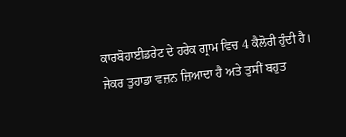ਕਾਰਬੋਹਾਈਡਰੇਟ ਦੇ ਹਰੇਕ ਗ੍ਰਾਮ ਵਿਚ 4 ਕੈਲੋਰੀ ਹੁੰਦੀ ਹੈ। ਜੇਕਰ ਤੁਹਾਡਾ ਵਜ਼ਨ ਜ਼ਿਆਦਾ ਹੈ ਅਤੇ ਤੁਸੀਂ ਬਹੁਤ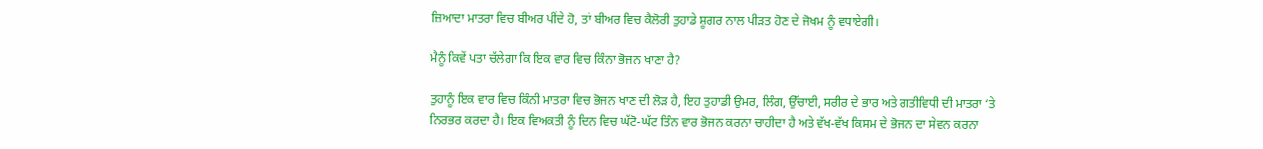ਜ਼ਿਆਦਾ ਮਾਤਰਾ ਵਿਚ ਬੀਅਰ ਪੀਂਦੇ ਹੋ, ਤਾਂ ਬੀਅਰ ਵਿਚ ਕੈਲੋਰੀ ਤੁਹਾਡੇ ਸ਼ੂਗਰ ਨਾਲ ਪੀੜਤ ਹੋਣ ਦੇ ਜੋਖਮ ਨੂੰ ਵਧਾਏਗੀ।

ਮੈਨੂੰ ਕਿਵੇਂ ਪਤਾ ਚੱਲੇਗਾ ਕਿ ਇਕ ਵਾਰ ਵਿਚ ਕਿੰਨਾ ਭੋਜਨ ਖਾਣਾ ਹੈ?

ਤੁਹਾਨੂੰ ਇਕ ਵਾਰ ਵਿਚ ਕਿੰਨੀ ਮਾਤਰਾ ਵਿਚ ਭੋਜਨ ਖਾਣ ਦੀ ਲੋੜ ਹੈ, ਇਹ ਤੁਹਾਡੀ ਉਮਰ, ਲਿੰਗ, ਉੱਚਾਈ, ਸਰੀਰ ਦੇ ਭਾਰ ਅਤੇ ਗਤੀਵਿਧੀ ਦੀ ਮਾਤਰਾ ‘ਤੇ ਨਿਰਭਰ ਕਰਦਾ ਹੈ। ਇਕ ਵਿਅਕਤੀ ਨੂੰ ਦਿਨ ਵਿਚ ਘੱਟੋ-ਘੱਟ ਤਿੰਨ ਵਾਰ ਭੋਜਨ ਕਰਨਾ ਚਾਹੀਦਾ ਹੈ ਅਤੇ ਵੱਖ-ਵੱਖ ਕਿਸਮ ਦੇ ਭੋਜਨ ਦਾ ਸੇਵਨ ਕਰਨਾ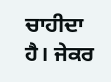ਚਾਹੀਦਾ ਹੈ। ਜੇਕਰ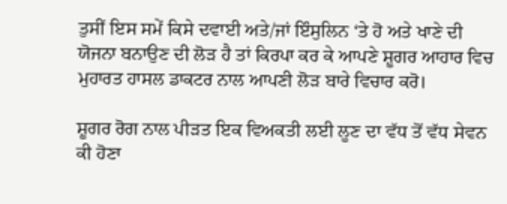ਤੁਸੀਂ ਇਸ ਸਮੇਂ ਕਿਸੇ ਦਵਾਈ ਅਤੇ/ਜਾਂ ਇੰਸੁਲਿਨ ‘ਤੇ ਹੋ ਅਤੇ ਖਾਣੇ ਦੀ ਯੋਜਨਾ ਬਨਾਉਣ ਦੀ ਲੋੜ ਹੈ ਤਾਂ ਕਿਰਪਾ ਕਰ ਕੇ ਆਪਣੇ ਸ਼ੂਗਰ ਆਹਾਰ ਵਿਚ ਮੁਹਾਰਤ ਹਾਸਲ ਡਾਕਟਰ ਨਾਲ ਆਪਣੀ ਲੋੜ ਬਾਰੇ ਵਿਚਾਰ ਕਰੋ।

ਸ਼ੂਗਰ ਰੋਗ ਨਾਲ ਪੀੜਤ ਇਕ ਵਿਅਕਤੀ ਲਈ ਲੂਣ ਦਾ ਵੱਧ ਤੋਂ ਵੱਧ ਸੇਵਨ ਕੀ ਹੋਣਾ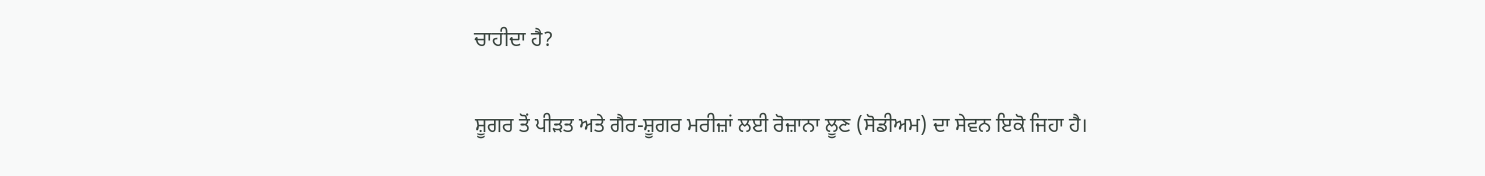ਚਾਹੀਦਾ ਹੈ?

ਸ਼ੂਗਰ ਤੋਂ ਪੀੜਤ ਅਤੇ ਗੈਰ-ਸ਼ੂਗਰ ਮਰੀਜ਼ਾਂ ਲਈ ਰੋਜ਼ਾਨਾ ਲੂਣ (ਸੋਡੀਅਮ) ਦਾ ਸੇਵਨ ਇਕੋ ਜਿਹਾ ਹੈ।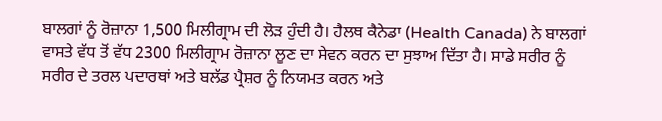ਬਾਲਗਾਂ ਨੂੰ ਰੋਜ਼ਾਨਾ 1,500 ਮਿਲੀਗ੍ਰਾਮ ਦੀ ਲੋੜ ਹੁੰਦੀ ਹੈ। ਹੈਲਥ ਕੈਨੇਡਾ (Health Canada) ਨੇ ਬਾਲਗਾਂ ਵਾਸਤੇ ਵੱਧ ਤੋਂ ਵੱਧ 2300 ਮਿਲੀਗ੍ਰਾਮ ਰੋਜ਼ਾਨਾ ਲੂਣ ਦਾ ਸੇਵਨ ਕਰਨ ਦਾ ਸੁਝਾਅ ਦਿੱਤਾ ਹੈ। ਸਾਡੇ ਸਰੀਰ ਨੂੰ ਸਰੀਰ ਦੇ ਤਰਲ ਪਦਾਰਥਾਂ ਅਤੇ ਬਲੱਡ ਪ੍ਰੈਸ਼ਰ ਨੂੰ ਨਿਯਮਤ ਕਰਨ ਅਤੇ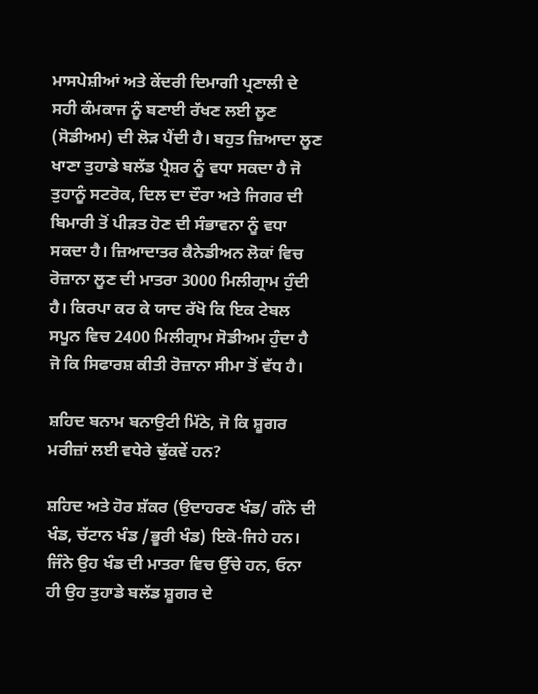ਮਾਸਪੇਸ਼ੀਆਂ ਅਤੇ ਕੇਂਦਰੀ ਦਿਮਾਗੀ ਪ੍ਰਣਾਲੀ ਦੇ ਸਹੀ ਕੰਮਕਾਜ ਨੂੰ ਬਣਾਈ ਰੱਖਣ ਲਈ ਲੂਣ (ਸੋਡੀਅਮ) ਦੀ ਲੋੜ ਪੈਂਦੀ ਹੈ। ਬਹੁਤ ਜ਼ਿਆਦਾ ਲੂਣ ਖਾਣਾ ਤੁਹਾਡੇ ਬਲੱਡ ਪ੍ਰੈਸ਼ਰ ਨੂੰ ਵਧਾ ਸਕਦਾ ਹੈ ਜੋ ਤੁਹਾਨੂੰ ਸਟਰੋਕ, ਦਿਲ ਦਾ ਦੌਰਾ ਅਤੇ ਜਿਗਰ ਦੀ ਬਿਮਾਰੀ ਤੋਂ ਪੀੜਤ ਹੋਣ ਦੀ ਸੰਭਾਵਨਾ ਨੂੰ ਵਧਾ ਸਕਦਾ ਹੈ। ਜ਼ਿਆਦਾਤਰ ਕੈਨੇਡੀਅਨ ਲੋਕਾਂ ਵਿਚ ਰੋਜ਼ਾਨਾ ਲੂਣ ਦੀ ਮਾਤਰਾ 3000 ਮਿਲੀਗ੍ਰਾਮ ਹੁੰਦੀ ਹੈ। ਕਿਰਪਾ ਕਰ ਕੇ ਯਾਦ ਰੱਖੋ ਕਿ ਇਕ ਟੇਬਲ ਸਪੂਨ ਵਿਚ 2400 ਮਿਲੀਗ੍ਰਾਮ ਸੋਡੀਅਮ ਹੁੰਦਾ ਹੈ ਜੋ ਕਿ ਸਿਫਾਰਸ਼ ਕੀਤੀ ਰੋਜ਼ਾਨਾ ਸੀਮਾ ਤੋਂ ਵੱਧ ਹੈ।

ਸ਼ਹਿਦ ਬਨਾਮ ਬਨਾਉਟੀ ਮਿੱਠੇ, ਜੋ ਕਿ ਸ਼ੂਗਰ ਮਰੀਜ਼ਾਂ ਲਈ ਵਧੇਰੇ ਢੁੱਕਵੇਂ ਹਨ?

ਸ਼ਹਿਦ ਅਤੇ ਹੋਰ ਸ਼ੱਕਰ (ਉਦਾਹਰਣ ਖੰਡ/ ਗੰਨੇ ਦੀ ਖੰਡ, ਚੱਟਾਨ ਖੰਡ /ਭੂਰੀ ਖੰਡ) ਇਕੋ-ਜਿਹੇ ਹਨ। ਜਿੰਨੇ ਉਹ ਖੰਡ ਦੀ ਮਾਤਰਾ ਵਿਚ ਉੱਚੇ ਹਨ, ਓਨਾ ਹੀ ਉਹ ਤੁਹਾਡੇ ਬਲੱਡ ਸ਼ੂਗਰ ਦੇ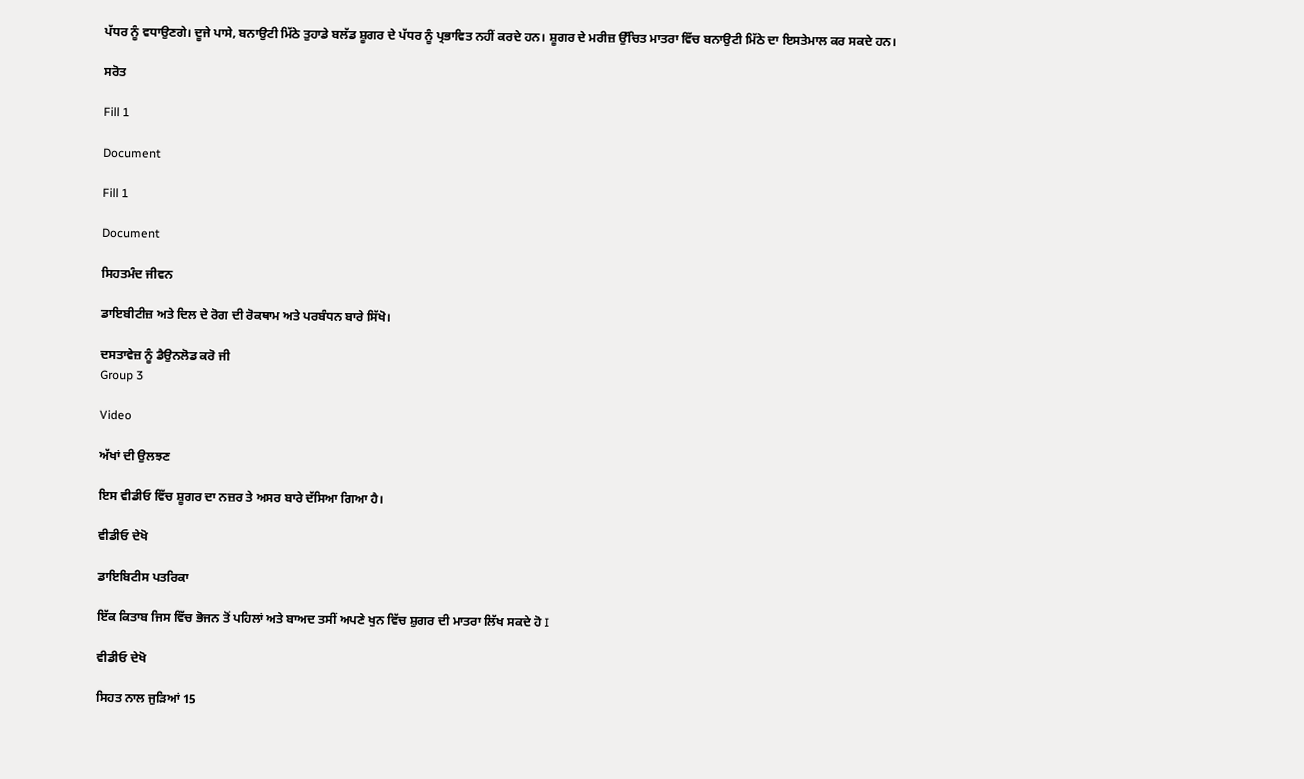ਪੱਧਰ ਨੂੰ ਵਧਾਉਣਗੇ। ਦੂਜੇ ਪਾਸੇ, ਬਨਾਉਟੀ ਮਿੱਠੇ ਤੁਹਾਡੇ ਬਲੱਡ ਸ਼ੂਗਰ ਦੇ ਪੱਧਰ ਨੂੰ ਪ੍ਰਭਾਵਿਤ ਨਹੀਂ ਕਰਦੇ ਹਨ। ਸ਼ੂਗਰ ਦੇ ਮਰੀਜ਼ ਉੱਚਿਤ ਮਾਤਰਾ ਵਿੱਚ ਬਨਾਉਟੀ ਮਿੱਠੇ ਦਾ ਇਸਤੇਮਾਲ ਕਰ ਸਕਦੇ ਹਨ।

ਸਰੋਤ

Fill 1

Document

Fill 1

Document

ਸਿਹਤਮੰਦ ਜੀਵਨ

ਡਾਇਬੀਟੀਜ਼ ਅਤੇ ਦਿਲ ਦੇ ਰੋਗ ਦੀ ਰੋਕਥਾਮ ਅਤੇ ਪਰਬੰਧਨ ਬਾਰੇ ਸਿੱਖੋ।

ਦਸਤਾਵੇਜ਼ ਨੂੰ ਡੈਉਨਲੋਡ ਕਰੋ ਜੀ
Group 3

Video

ਅੱਖਾਂ ਦੀ ਉਲਝਣ

ਇਸ ਵੀਡੀਓ ਵਿੱਚ ਸ਼ੂਗਰ ਦਾ ਨਜ਼ਰ ਤੇ ਅਸਰ ਬਾਰੇ ਦੱਸਿਆ ਗਿਆ ਹੈ।

ਵੀਡੀਓ ਦੇਖੋ

ਡਾਇਬਿਟੀਸ ਪਤਰਿਕਾ

ਇੱਕ ਕਿਤਾਬ ਜਿਸ ਵਿੱਚ ਭੋਜਨ ਤੋਂ ਪਹਿਲਾਂ ਅਤੇ ਬਾਅਦ ਤਸੀਂ ਅਪਣੇ ਖੁਨ ਵਿੱਚ ਸ਼ੁਗਰ ਦੀ ਮਾਤਰਾ ਲਿੱਖ ਸਕਦੇ ਹੋ I

ਵੀਡੀਓ ਦੇਖੋ

ਸਿਹਤ ਨਾਲ ਜੁੜਿਆਂ 15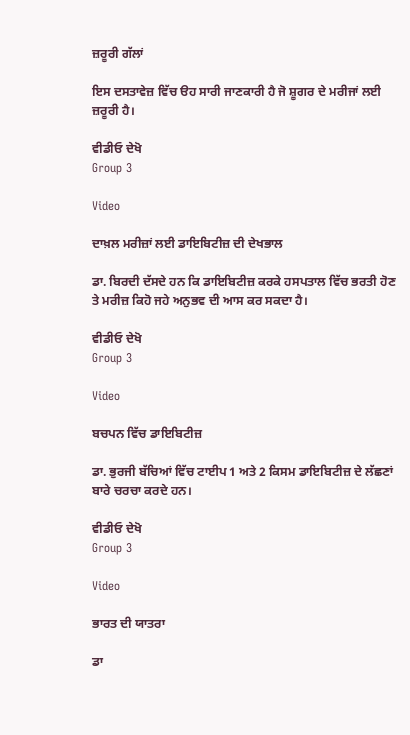ਜ਼ਰੂਰੀ ਗੱਲਾਂ

ਇਸ ਦਸਤਾਵੇਜ਼ ਵਿੱਚ ੳਹ ਸਾਰੀ ਜਾਣਕਾਰੀ ਹੈ ਜੋ ਸ਼ੂਗਰ ਦੇ ਮਰੀਜਾਂ ਲਈ ਜ਼ਰੂਰੀ ਹੈ।

ਵੀਡੀਓ ਦੇਖੋ
Group 3

Video

ਦਾਖ਼ਲ ਮਰੀਜ਼ਾਂ ਲਈ ਡਾਇਬਿਟੀਜ਼ ਦੀ ਦੇਖਭਾਲ

ਡਾ. ਬਿਰਦੀ ਦੱਸਦੇ ਹਨ ਕਿ ਡਾਇਬਿਟੀਜ਼ ਕਰਕੇ ਹਸਪਤਾਲ ਵਿੱਚ ਭਰਤੀ ਹੋਣ ਤੇ ਮਰੀਜ਼ ਕਿਹੋ ਜਹੇ ਅਨੁਭਵ ਦੀ ਆਸ ਕਰ ਸਕਦਾ ਹੈ।

ਵੀਡੀਓ ਦੇਖੋ
Group 3

Video

ਬਚਪਨ ਵਿੱਚ ਡਾਇਬਿਟੀਜ਼

ਡਾ. ਭੁਰਜੀ ਬੱਚਿਆਂ ਵਿੱਚ ਟਾਈਪ 1 ਅਤੇ 2 ਕਿਸਮ ਡਾਇਬਿਟੀਜ਼ ਦੇ ਲੱਛਣਾਂ ਬਾਰੇ ਚਰਚਾ ਕਰਦੇ ਹਨ।

ਵੀਡੀਓ ਦੇਖੋ
Group 3

Video

ਭਾਰਤ ਦੀ ਯਾਤਰਾ

ਡਾ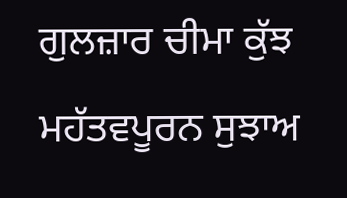ਗੁਲਜ਼ਾਰ ਚੀਮਾ ਕੁੱਝ ਮਹੱਤਵਪੂਰਨ ਸੁਝਾਅ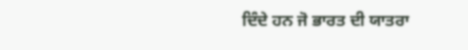ਦਿੰਦੇ ਹਨ ਜੋ ਭਾਰਤ ਦੀ ਯਾਤਰਾ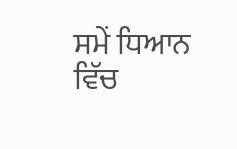ਸਮੇਂ ਧਿਆਨ ਵਿੱਚ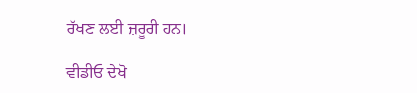ਰੱਖਣ ਲਈ ਜ਼ਰੂਰੀ ਹਨ।

ਵੀਡੀਓ ਦੇਖੋ